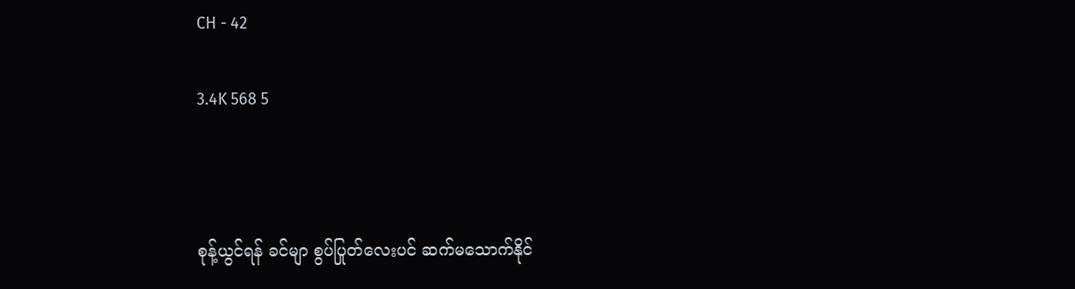CH - 42

3.4K 568 5



စုန့်ယွင်ရန် ခင်မျာ စွပ်ပြုတ်လေးပင် ဆက်မသောက်နိုင်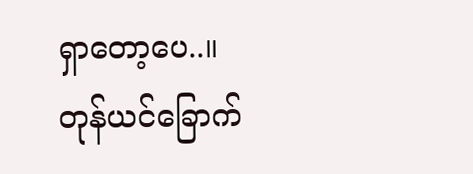ရှာတော့ပေ..။
တုန်ယင်ခြောက်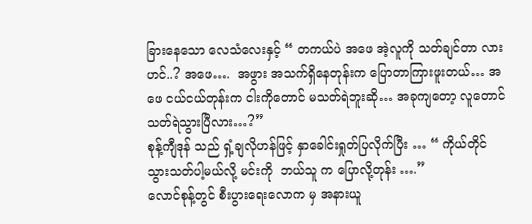ခြားနေသော လေသံလေးနှင့် “ တကယ်ပဲ အဖေ အဲ့လူကို သတ်ချင်တာ လားဟင်..? အဖေ….  အဖွား အသက်ရှိနေတုန်းက ပြောတာကြားဖူးတယ်… အဖေ ငယ်ငယ်တုန်းက ငါးကိုတောင် မသတ်ရဲဘူးဆို… အခုကျတော့ လူတောင် သတ်ရဲသွားပြီလား…?”
စုန့်ကျီဒုန် သည် ရှံ့ချလိုဟန်ဖြင့် နှာခေါင်းရှုတ်ပြလိုက်ပြီး … “ ကိုယ်တိုင် သွားသတ်ပါ့မယ်လို့ မင်းကို  ဘယ်သူ က ပြောလို့တုန်း ….”
လောင်စုန့်တွင် စီးပွားရေးလောက မှ အနားယူ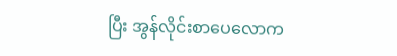ပြီး အွန်လိုင်းစာပေလောက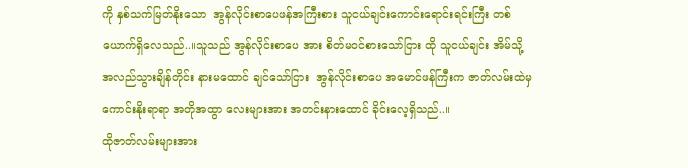ကို နှစ်သက်မြတ်နိုးသော  အွန်လိုင်းစာပေဖန်အကြီးစား သူငယ်ချင်းကောင်းရောင်းရင်းကြီး တစ်ယောက်ရှိလေသည်..။သူသည် အွန်လိုင်းစာပေ အား စိတ်မဝင်စားသော်ငြား ထို သူငယ်ချင်း အိမ်သို့ အလည်သွားချိန်တိုင်း နားမထောင် ချင်သော်ငြား  အွန်လိုင်းစာပေ အမောင်ဖန်ကြီးက ဇာတ်လမ်းထဲမှ ကောင်းနိုးရာရာ အတိုအထွာ လေးများအား အတင်းနားထောင် ခိုင်းလေ့ရှိသည်..။
ထိုဇာတ်လမ်းများအား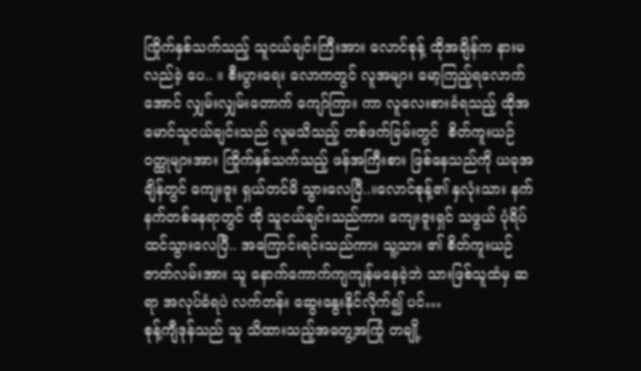ကြိုက်နှစ်သက်သည့် သူငယ်ချင်းကြီးအား လောင်စုန့် ထိုအချိန်က နားမလည်ခဲ့ ပေ.. ။ စီးပွားရေး လောကတွင် လူအများ မော့ကြည့်ရလောက် အောင် လျှမ်းလျှမ်းတောက် ကျော်ကြား ကာ လူလေးစားခံရသည့် ထိုအမောင်သူငယ်ချင်းသည် လူမသိသည့် တစ်ဖက်ခြမ်းတွင်  စိတ်ကူးယဉ် ဝတ္ထုများအား ကြိုက်နှစ်သက်သည့် ဖန်အကြီးစား ဖြစ်နေသည်ကို ယခုအချိန်တွင် ကျေးဇူး ရှယ်တင်မိ သွားလေပြီ..။လောင်စုန့်၏ နှလုံးသား နက်နက်တစ်နေရာတွင် ထို သူငယ်ချင်းသည်ကား ကျေးဇူးရှင် သဖွယ် ပုံရိပ်ထင်သွားလေပြီ.. အကြောင်းရင်းသည်ကား သူ့သား ၏ စိတ်ကူးယဉ်ဇာတ်လမ်းအား သူ နောက်ကောက်ကျကျန်မနေခဲ့ဘဲ သားဖြစ်သူထံမှ ဆရာ အလုပ်ခံရပဲ လက်တန်း ဆွေးနွေးနိုင်လိုက်၍ ပင်…
စုန့်ကျီဒုန်သည် သူ သိထားသည့်အတွေ့အကြုံ တချို့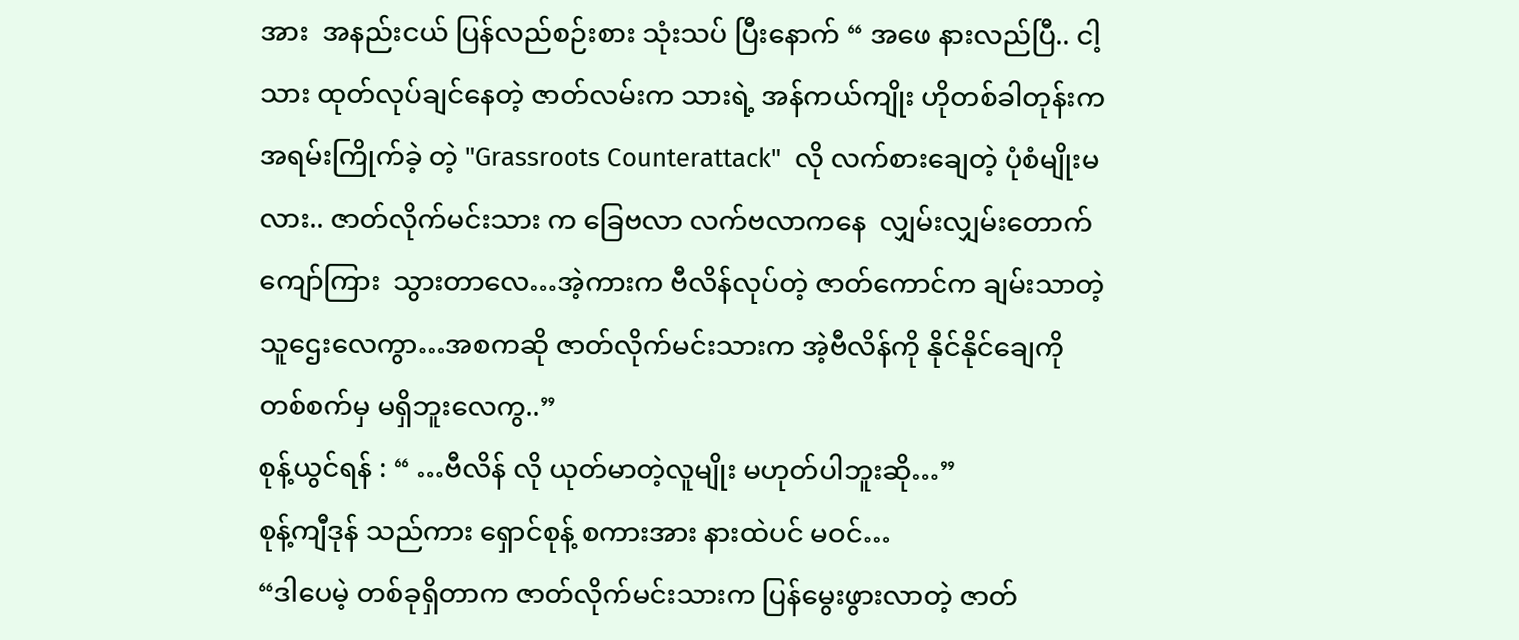အား  အနည်းငယ် ပြန်လည်စဉ်းစား သုံးသပ် ပြီးနောက် “ အဖေ နားလည်ပြီ.. ငါ့သား ထုတ်လုပ်ချင်နေတဲ့ ဇာတ်လမ်းက သားရဲ့ အန်ကယ်ကျိုး ဟိုတစ်ခါတုန်းက  အရမ်းကြိုက်ခဲ့ တဲ့ "Grassroots Counterattack"  လို လက်စားချေတဲ့ ပုံစံမျိုးမလား.. ဇာတ်လိုက်မင်းသား က ခြေဗလာ လက်ဗလာကနေ  လျှမ်းလျှမ်းတောက် ကျော်ကြား  သွားတာလေ…အဲ့ကားက ဗီလိန်လုပ်တဲ့ ဇာတ်ကောင်က ချမ်းသာတဲ့ သူဌေးလေကွာ…အစကဆို ဇာတ်လိုက်မင်းသားက အဲ့ဗီလိန်ကို နိုင်နိုင်ချေကို တစ်စက်မှ မရှိဘူးလေကွ..”
စုန့်ယွင်ရန် : “ …ဗီလိန် လို ယုတ်မာတဲ့လူမျိုး မဟုတ်ပါဘူးဆို…”
စုန့်ကျီဒုန် သည်ကား ရှောင်စုန့် စကားအား နားထဲပင် မဝင်…
“ဒါပေမဲ့ တစ်ခုရှိတာက ဇာတ်လိုက်မင်းသားက ပြန်မွေးဖွားလာတဲ့ ဇာတ်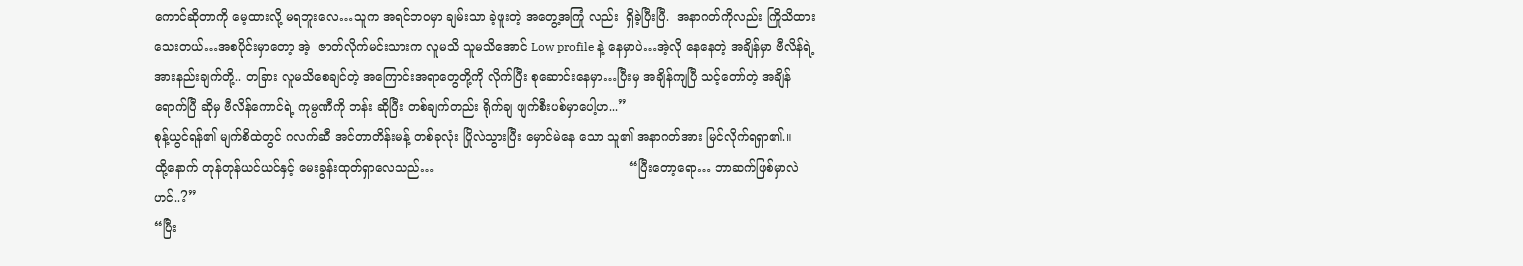ကောင်ဆိုတာကို မေ့ထားလို့ မရဘူးလေ…သူက အရင်ဘဝမှာ ချမ်းသာ ခဲ့ဖူးတဲ့ အတွေ့အကြုံ လည်း  ရှိခဲ့ပြီးပြီ.  အနာဂတ်ကိုလည်း ကြိုသိထားသေးတယ်…အစပိုင်းမှာတော့ အဲ့  ဇာတ်လိုက်မင်းသားက လူမသိ သူမသိအောင် Low profile နဲ့ နေမှာပဲ…အဲ့လို နေနေတဲ့ အချိန်မှာ ဗီလိန်ရဲ့ အားနည်းချက်တို့.. တခြား လူမသိစေချင်တဲ့ အကြောင်းအရာတွေတို့ကို လိုက်ပြီး စုဆောင်းနေမှာ…ပြီးမှ အချိန်ကျပြီ သင့်တော်တဲ့ အချိန်ရောက်ပြီ ဆိုမှ ဗီလိန်ကောင်ရဲ့ ကုမ္ပဏီကို ဘန်း ဆိုပြီး တစ်ချက်တည်း ရိုက်ချ ဖျက်စီးပစ်မှာပေါ့ဟ...”
စုန့်ယွင်ရန်၏ မျက်စိထဲတွင် ဂလက်ဆီ အင်တာတိန်းမန့် တစ်ခုလုံး ပြိုလဲသွားပြီး မှောင်မဲနေ သော သူ၏ အနာဂတ်အား မြင်လိုက်ရရှာ၏.။
ထို့နောက် တုန်တုန်ယင်ယင်နှင့် မေးခွန်းထုတ်ရှာလေသည်…                                                  “ပြီးတော့ရော… ဘာဆက်ဖြစ်မှာလဲဟင်..?”
“ပြီး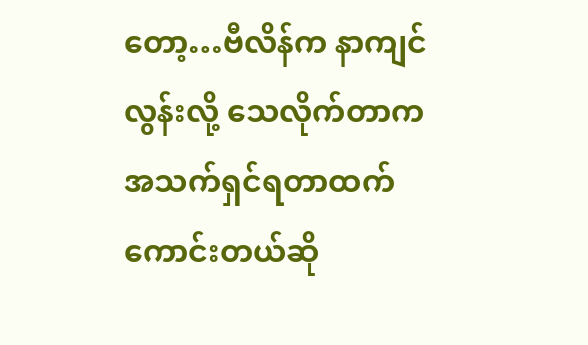တော့…ဗီလိန်က နာကျင်လွန်းလို့ သေလိုက်တာက အသက်ရှင်ရတာထက် ကောင်းတယ်ဆို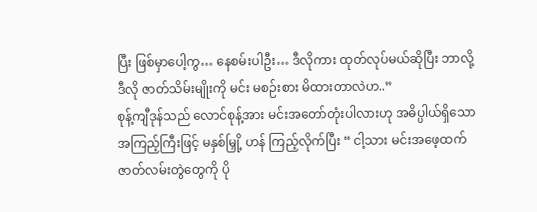ပြီး ဖြစ်မှာပေါ့ကွ… နေစမ်းပါဦး… ဒီလိုကား ထုတ်လုပ်မယ်ဆိုပြီး ဘာလို့ ဒီလို ဇာတ်သိမ်းမျိုးကို မင်း မစဉ်းစား မိထားတာလဲဟ..”
စုန့်ကျီဒုန်သည် လောင်စုန့်အား မင်းအတော်တုံးပါလားဟု အဓိပ္ပါယ်ရှိသော အကြည့်ကြီးဖြင့် မနှစ်မြှို့ ဟန် ကြည့်လိုက်ပြီး “ ငါ့သား မင်းအဖေ့ထက် ဇာတ်လမ်းတွဲတွေကို ပို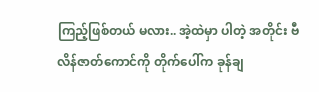ကြည့်ဖြစ်တယ် မလား.. အဲ့ထဲမှာ ပါတဲ့ အတိုင်း ဗီလိန်ဇာတ်ကောင်ကို တိုက်ပေါ်က ခုန်ချ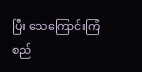ပြီး သေကြောင်းကြံစည်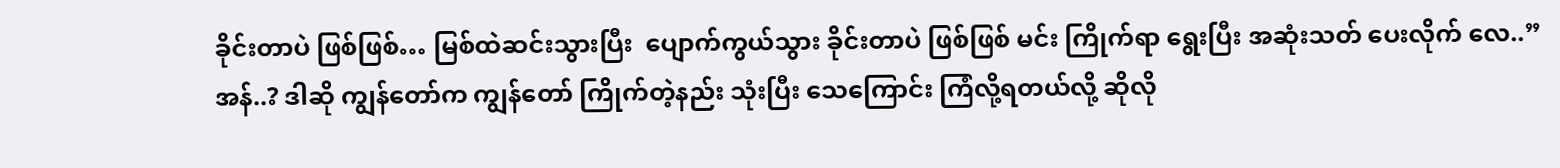ခိုင်းတာပဲ ဖြစ်ဖြစ်… မြစ်ထဲဆင်းသွားပြီး  ပျောက်ကွယ်သွား ခိုင်းတာပဲ ဖြစ်ဖြစ် မင်း ကြိုက်ရာ ရွေးပြီး အဆုံးသတ် ပေးလိုက် လေ..”
အန်..? ဒါဆို ကျွန်တော်က ကျွန်တော် ကြိုက်တဲ့နည်း သုံးပြီး သေကြောင်း ကြံလို့ရတယ်လို့ ဆိုလို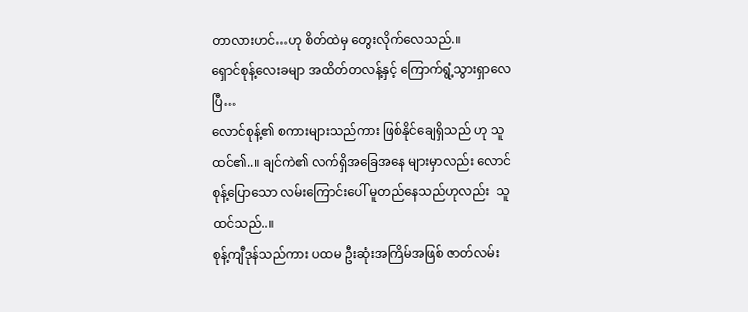တာလားဟင်…ဟု စိတ်ထဲမှ တွေးလိုက်လေသည်.။
ရှောင်စုန့်လေးခမျာ အထိတ်တလန့်နှင့် ကြောက်ရွံ့သွားရှာလေပြီ…
လောင်စုန့်၏ စကားများသည်ကား ဖြစ်နိုင်ချေရှိသည် ဟု သူထင်၏..။ ချင်ကဲ၏ လက်ရှိအခြေအနေ များမှာလည်း လောင်စုန့်ပြောသော လမ်းကြောင်းပေါ် မူတည်နေသည်ဟုလည်း  သူထင်သည်..။
စုန့်ကျီဒုန်သည်ကား ပထမ ဦးဆုံးအကြိမ်အဖြစ် ဇာတ်လမ်း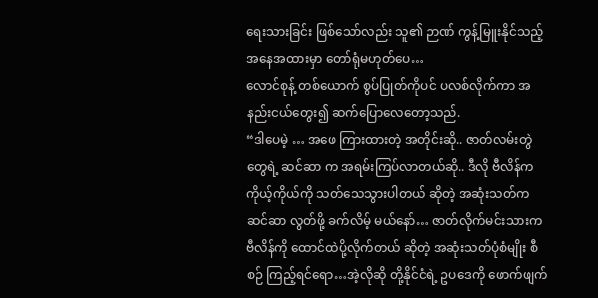ရေးသားခြင်း ဖြစ်သော်လည်း သူ၏ ဉာဏ် ကွန့်မြူးနိုင်သည့် အနေအထားမှာ တော်ရုံမဟုတ်ပေ…
လောင်စုန့် တစ်ယောက် စွပ်ပြုတ်ကိုပင် ပလစ်လိုက်ကာ အနည်းငယ်တွေး၍ ဆက်ပြောလေတော့သည်.
“ဒါပေမဲ့ … အဖေ ကြားထားတဲ့ အတိုင်းဆို.. ဇာတ်လမ်းတွဲတွေရဲ့ ဆင်ဆာ က အရမ်းကြပ်လာတယ်ဆို.. ဒီလို ဗီလိန်က ကိုယ့်ကိုယ်ကို သတ်သေသွားပါတယ် ဆိုတဲ့ အဆုံးသတ်က ဆင်ဆာ လွတ်ဖို့ ခက်လိမ့် မယ်နော်… ဇာတ်လိုက်မင်းသားက ဗီလိန်ကို ထောင်ထဲပို့လိုက်တယ် ဆိုတဲ့ အဆုံးသတ်ပုံစံမျိုး စီစဉ် ကြည့်ရင်ရော…အဲ့လိုဆို တို့နိုင်ငံရဲ့ ဥပဒေကို ဖောက်ဖျက်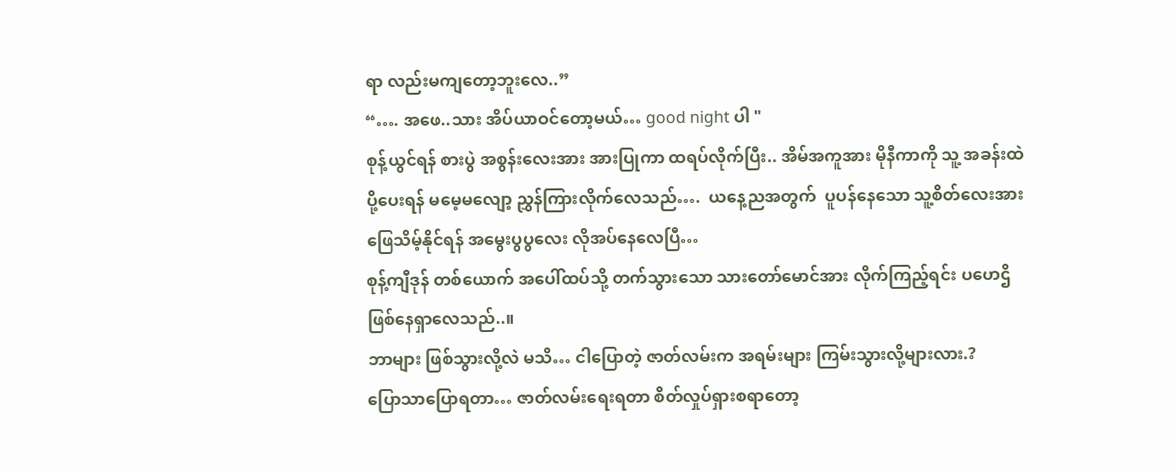ရာ လည်းမကျတော့ဘူးလေ..”
“…. အဖေ..သား အိပ်ယာဝင်တော့မယ်… good night ပါ "
စုန့်ယွင်ရန် စားပွဲ အစွန်းလေးအား အားပြုကာ ထရပ်လိုက်ပြီး.. အိမ်အကူအား မိုနီကာကို သူ့ အခန်းထဲ ပို့ပေးရန် မမေ့မလျော့ ညွှန်ကြားလိုက်လေသည်….  ယနေ့ညအတွက်  ပူပန်နေသော သူ့စိတ်လေးအား ဖြေသိမ့်နိုင်ရန် အမွေးပွပွလေး လိုအပ်နေလေပြီ…
စုန့်ကျီဒုန် တစ်ယောက် အပေါ်ထပ်သို့ တက်သွားသော သားတော်မောင်အား လိုက်ကြည့်ရင်း ပဟေဌိ ဖြစ်နေရှာလေသည်..။
ဘာများ ဖြစ်သွားလို့လဲ မသိ… ငါပြောတဲ့ ဇာတ်လမ်းက အရမ်းများ ကြမ်းသွားလို့များလား.?
ပြောသာပြောရတာ… ဇာတ်လမ်းရေးရတာ စိတ်လှုပ်ရှားစရာတော့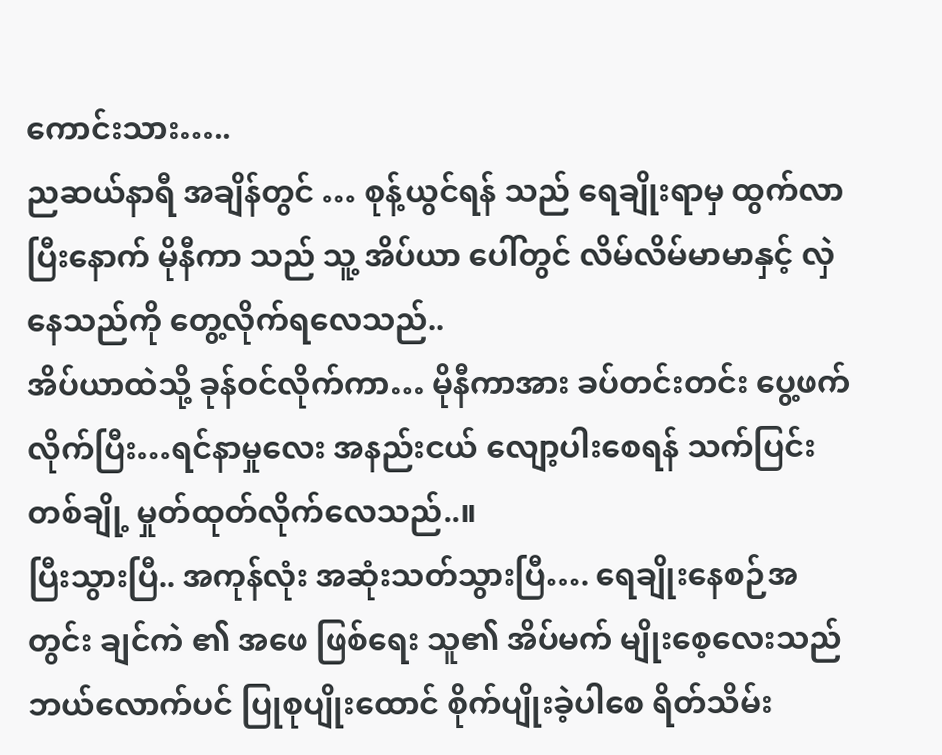ကောင်းသား…..
ညဆယ်နာရီ အချိန်တွင် … စုန့်ယွင်ရန် သည် ရေချိုးရာမှ ထွက်လာပြီးနောက် မိုနီကာ သည် သူ့ အိပ်ယာ ပေါ်တွင် လိမ်လိမ်မာမာနှင့် လှဲနေသည်ကို တွေ့လိုက်ရလေသည်..
အိပ်ယာထဲသို့ ခုန်ဝင်လိုက်ကာ… မိုနီကာအား ခပ်တင်းတင်း ပွေ့ဖက်လိုက်ပြီး…ရင်နာမှုလေး အနည်းငယ် လျော့ပါးစေရန် သက်ပြင်း တစ်ချို့ မှုတ်ထုတ်လိုက်လေသည်..။
ပြီးသွားပြီ.. အကုန်လုံး အဆုံးသတ်သွားပြီ…. ရေချိုးနေစဉ်အတွင်း ချင်ကဲ ၏ အဖေ ဖြစ်ရေး သူ၏ အိပ်မက် မျိုးစေ့လေးသည် ဘယ်လောက်ပင် ပြုစုပျိုးထောင် စိုက်ပျိုးခဲ့ပါစေ ရိတ်သိမ်း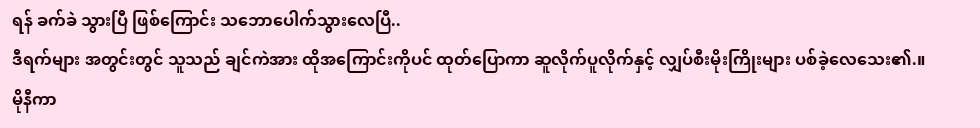ရန် ခက်ခဲ သွားပြီ ဖြစ်ကြောင်း သဘောပေါက်သွားလေပြီ..
ဒီရက်များ အတွင်းတွင် သူသည် ချင်ကဲအား ထိုအကြောင်းကိုပင် ထုတ်ပြောကာ ဆူလိုက်ပူလိုက်နှင့် လျှပ်စီးမိုးကြိုးများ ပစ်ခဲ့လေသေး၏.။
မိုနီကာ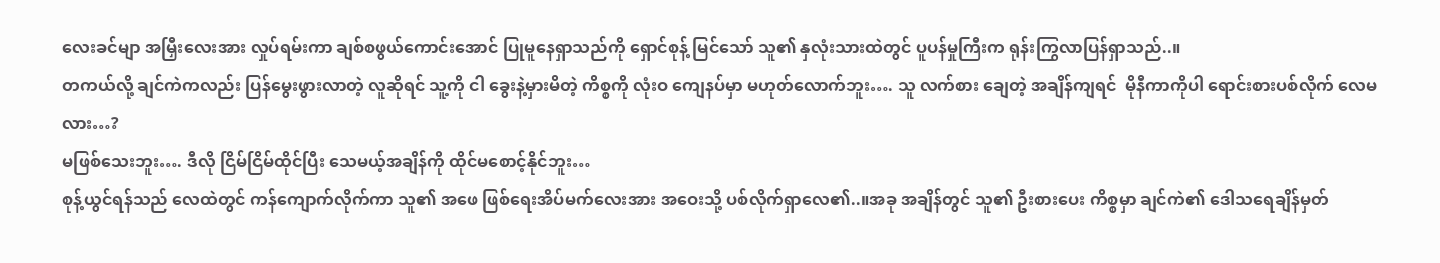လေးခင်မျာ အမြှီးလေးအား လှုပ်ရမ်းကာ ချစ်စဖွယ်ကောင်းအောင် ပြုမူနေရှာသည်ကို ရှောင်စုန့် မြင်သော် သူ၏ နှလုံးသားထဲတွင် ပူပန်မှုကြီးက ရုန်းကြွလာပြန်ရှာသည်..။
တကယ်လို့ ချင်ကဲကလည်း ပြန်မွေးဖွားလာတဲ့ လူဆိုရင် သူ့ကို ငါ ခွေးနဲ့မှားမိတဲ့ ကိစ္စကို လုံးဝ ကျေနပ်မှာ မဟုတ်လောက်ဘူး…. သူ လက်စား ချေတဲ့ အချိန်ကျရင်  မိုနီကာကိုပါ ရောင်းစားပစ်လိုက် လေမလား…?
မဖြစ်သေးဘူး…. ဒီလို ငြိမ်ငြိမ်ထိုင်ပြီး သေမယ့်အချိန်ကို ထိုင်မစောင့်နိုင်ဘူး…
စုန့်ယွင်ရန်သည် လေထဲတွင် ကန်ကျောက်လိုက်ကာ သူ၏ အဖေ ဖြစ်ရေးအိပ်မက်လေးအား အဝေးသို့ ပစ်လိုက်ရှာလေ၏..။အခု အချိန်တွင် သူ၏ ဦးစားပေး ကိစ္စမှာ ချင်ကဲ၏ ဒေါသရေချိန်မှတ်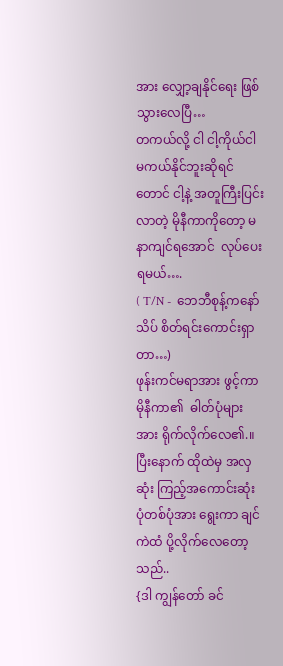အား လျှော့ချနိုင်ရေး ဖြစ်သွားလေပြီ…
တကယ်လို့ ငါ ငါ့ကိုယ်ငါ မကယ်နိုင်ဘူးဆိုရင်တောင် ငါ့နဲ့ အတူကြီးပြင်းလာတဲ့ မိုနီကာကိုတော့ မနာကျင်ရအောင်  လုပ်ပေးရမယ်….
( T/N -  ဘေဘီစုန့်ကနော် သိပ် စိတ်ရင်းကောင်းရှာတာ…)
ဖုန်းကင်မရာအား ဖွင့်ကာ မိုနီကာ၏  ဓါတ်ပုံများ အား ရိုက်လိုက်လေ၏.။
ပြီးနောက် ထိုထဲမှ အလှဆုံး ကြည့်အကောင်းဆုံး ပုံတစ်ပုံအား ရွေးကာ ချင်ကဲထံ ပို့လိုက်လေတော့ သည်..
{ဒါ ကျွန်တော် ခင်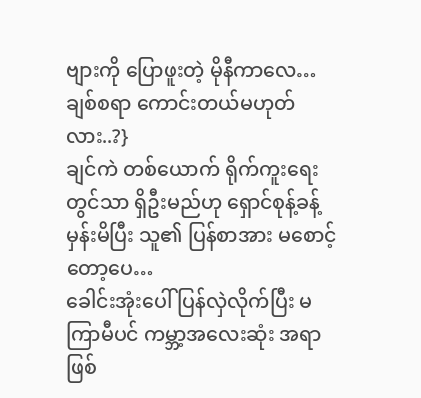ဗျားကို ပြောဖူးတဲ့ မိုနီကာလေ… ချစ်စရာ ကောင်းတယ်မဟုတ်လား..?}
ချင်ကဲ တစ်ယောက် ရိုက်ကူးရေးတွင်သာ ရှိဦးမည်ဟု ရှောင်စုန့်ခန့်မှန်းမိပြီး သူ၏ ပြန်စာအား မစောင့်တော့ပေ…
ခေါင်းအုံးပေါ် ပြန်လှဲလိုက်ပြီး မကြာမီပင် ကမ္ဘာ့အလေးဆုံး အရာဖြစ်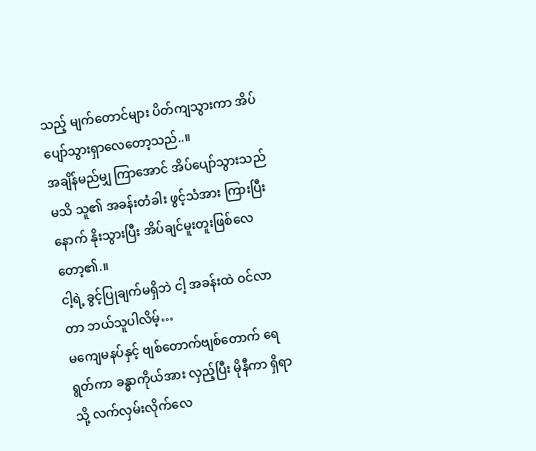သည့် မျက်တောင်များ ပိတ်ကျသွားကာ အိပ်ပျော်သွားရှာလေတော့သည်..။
အချိန်မည်မျှ ကြာအောင် အိပ်ပျော်သွားသည်မသိ သူ၏ အခန်းတံခါး ဖွင့်သံအား ကြားပြီးနောက် နိုးသွားပြီး အိပ်ချင်မူးတူးဖြစ်လေတော့၏.။
ငါ့ရဲ့ ခွင့်ပြုချက်မရှိဘဲ ငါ့ အခန်းထဲ ဝင်လာတာ ဘယ်သူပါလိမ့်…
မကျေမနပ်နှင့် ဗျစ်တောက်ဗျစ်တောက် ရေရွတ်ကာ ခန္ဓာကိုယ်အား လှည့်ပြီး မိုနီကာ ရှိရာသို့ လက်လှမ်းလိုက်လေ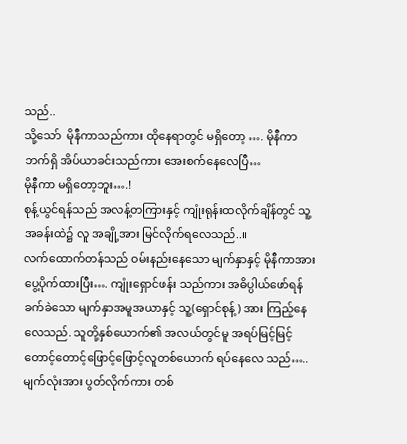သည်..
သို့သော်  မိုနီကာသည်ကား ထိုနေရာတွင် မရှိတော့ …. မိုနီကာ ဘက်ရှိ အိပ်ယာခင်းသည်ကား အေးစက်နေလေပြီ…
မိုနီကာ မရှိတော့ဘူး….!
စုန့်ယွင်ရန်သည် အလန့်တကြားနှင့် ကျုံးရုန်းထလိုက်ချိန်တွင် သူ့အခန်းထဲ၌ လူ အချို့အား မြင်လိုက်ရလေသည်..။
လက်ထောက်တန်သည် ဝမ်းနည်းနေသော မျက်နှာနှင့် မိုနီကာအား ပွေ့ပိုက်ထားပြီး…. ကျုံးရှောင်ဖန်း သည်ကား အဓိပ္ပါယ်ဖော်ရန် ခက်ခဲသော မျက်နှာအမူအယာနှင့် သူ့(ရှောင်စုန့်) အား ကြည့်နေလေသည်. သူတို့နှစ်ယောက်၏ အလယ်တွင်မူ အရပ်မြင့်မြင့် တောင့်တောင့်ဖြောင့်ဖြောင့်လူတစ်ယောက် ရပ်နေလေ သည်…..
မျက်လုံးအား ပွတ်လိုက်ကား တစ်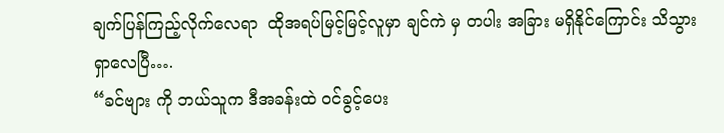ချက်ပြန်ကြည့်လိုက်လေရာ  ထိုအရပ်မြင့်မြင့်လူမှာ ချင်ကဲ မှ တပါး အခြား မရှိနိုင်ကြောင်း သိသွားရှာလေပြီ….
“ခင်ဗျား ကို ဘယ်သူက ဒီအခန်းထဲ ဝင်ခွင့်ပေး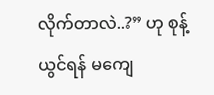လိုက်တာလဲ..?” ဟု စုန့်ယွင်ရန် မကျေ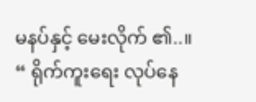မနပ်နှင့် မေးလိုက် ၏..။
“ ရိုက်ကူးရေး လုပ်နေ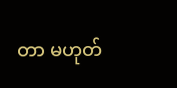တာ မဟုတ်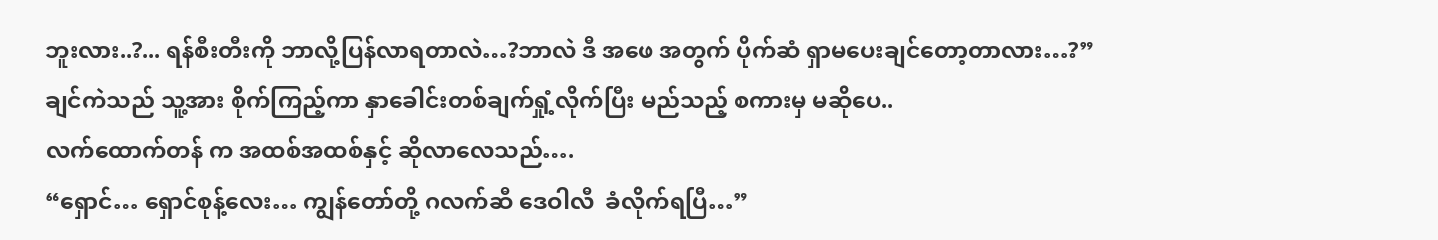ဘူးလား..?... ရန်စီးတီးကို ဘာလို့ပြန်လာရတာလဲ…?ဘာလဲ ဒီ အဖေ အတွက် ပိုက်ဆံ ရှာမပေးချင်တော့တာလား…?”
ချင်ကဲသည် သူ့အား စိုက်ကြည့်ကာ နှာခေါင်းတစ်ချက်ရှုံ့လိုက်ပြီး မည်သည့် စကားမှ မဆိုပေ..
လက်ထောက်တန် က အထစ်အထစ်နှင့် ဆိုလာလေသည်….
“ရှောင်… ရှောင်စုန့်လေး… ကျွန်တော်တို့ ဂလက်ဆီ ဒေဝါလီ  ခံလိုက်ရပြီ…”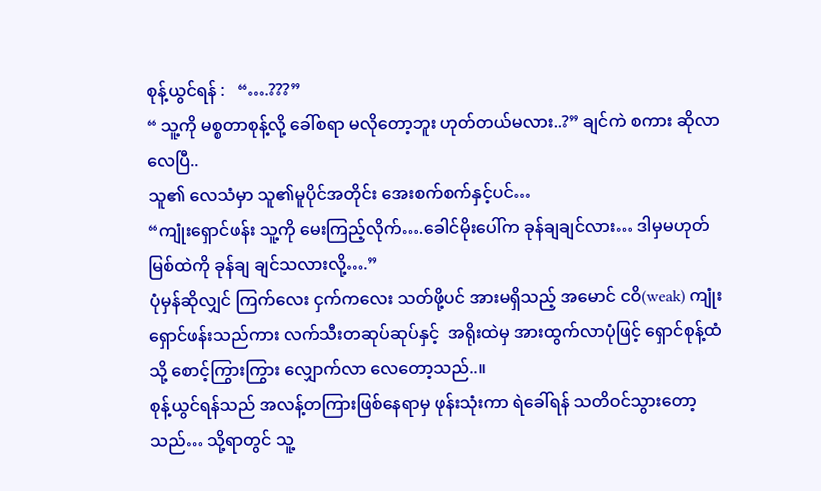စုန့်ယွင်ရန် :   “….???”
“ သူ့ကို မစ္စတာစုန့်လို့ ခေါ်စရာ မလိုတော့ဘူး ဟုတ်တယ်မလား..?” ချင်ကဲ စကား ဆိုလာလေပြီ..
သူ၏ လေသံမှာ သူ၏မူပိုင်အတိုင်း အေးစက်စက်နှင့်ပင်…
“ကျုံးရှောင်ဖန်း သူ့ကို မေးကြည့်လိုက်….ခေါင်မိုးပေါ်က ခုန်ချချင်လား… ဒါမှမဟုတ် မြစ်ထဲကို ခုန်ချ ချင်သလားလို့….”
ပုံမှန်ဆိုလျှင် ကြက်လေး ငှက်ကလေး သတ်ဖို့ပင် အားမရှိသည့် အမောင် ငဝိ(weak) ကျုံးရှောင်ဖန်းသည်ကား လက်သီးတဆုပ်ဆုပ်နှင့်  အရိုးထဲမှ အားထွက်လာပုံဖြင့် ရှောင်စုန့်ထံသို့ စောင့်ကြွားကြွား လျှောက်လာ လေတော့သည်..။
စုန့်ယွင်ရန်သည် အလန့်တကြားဖြစ်နေရာမှ ဖုန်းသုံးကာ ရဲခေါ်ရန် သတိဝင်သွားတော့သည်… သို့ရာတွင် သူ့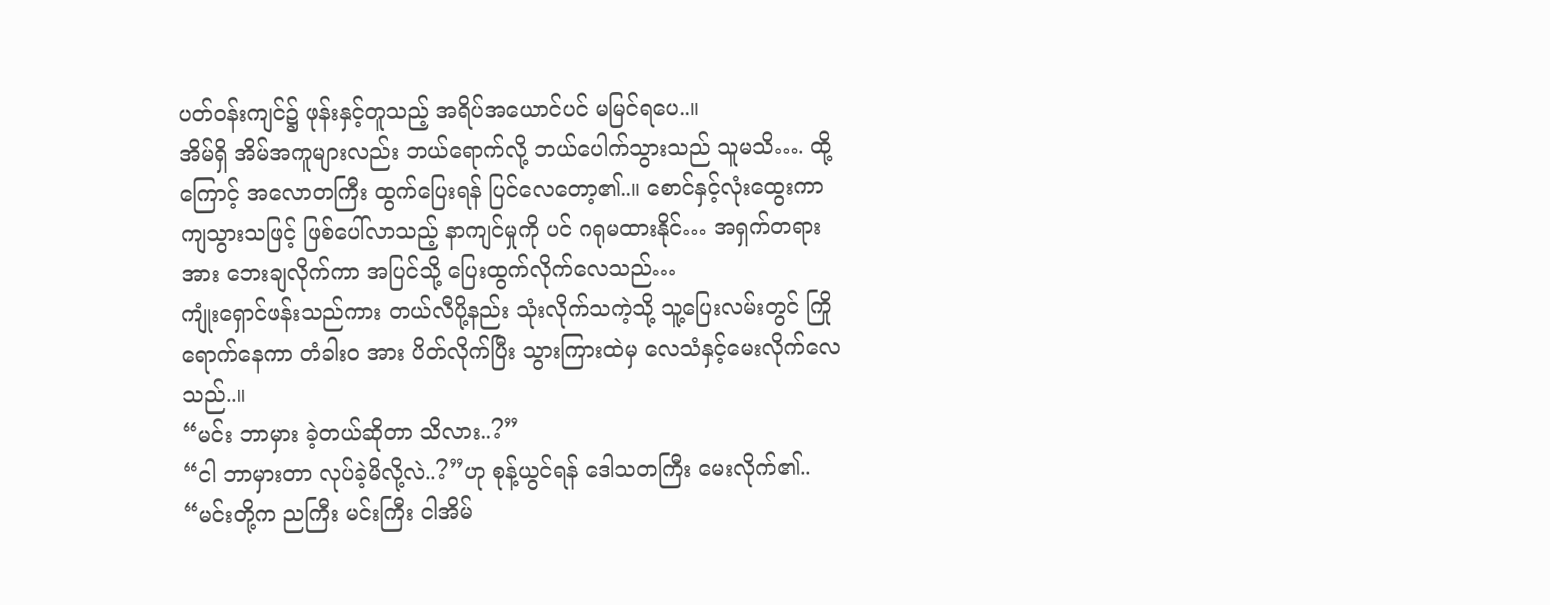ပတ်ဝန်းကျင်၌ ဖုန်းနှင့်တူသည့် အရိပ်အယောင်ပင် မမြင်ရပေ..။
အိမ်ရှိ အိမ်အကူများလည်း ဘယ်ရောက်လို့ ဘယ်ပေါက်သွားသည် သူမသိ…. ထို့ကြောင့် အလောတကြီး ထွက်ပြေးရန် ပြင်လေတော့၏..။ စောင်နှင့်လုံးထွေးကာ ကျသွားသဖြင့် ဖြစ်ပေါ်လာသည့် နာကျင်မှုကို ပင် ဂရုမထားနိုင်… အရှက်တရားအား ဘေးချလိုက်ကာ အပြင်သို့ ပြေးထွက်လိုက်လေသည်…
ကျုံးရှောင်ဖန်းသည်ကား တယ်လီပို့နည်း သုံးလိုက်သကဲ့သို့ သူ့ပြေးလမ်းတွင် ကြိုရောက်နေကာ တံခါးဝ အား ပိတ်လိုက်ပြီး သွားကြားထဲမှ လေသံနှင့်မေးလိုက်လေသည်..။
“မင်း ဘာမှား ခဲ့တယ်ဆိုတာ သိလား..?”
“ငါ ဘာမှားတာ လုပ်ခဲ့မိလို့လဲ..?”ဟု စုန့်ယွင်ရန် ဒေါသတကြီး မေးလိုက်၏..
“မင်းတို့က ညကြီး မင်းကြီး ငါအိမ်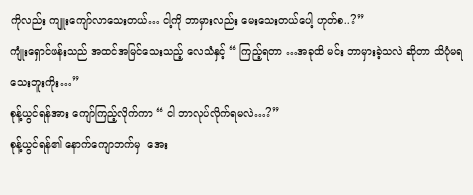ကိုလည်း ကျူးကျော်လာသေးတယ်… ငါ့ကို ဘာမှားလည်း မေးသေးတယ်ပေါ့ ဟုတ်စ..?”
ကျုံးရှောင်ဖန်းသည် အထင်အမြင်သေးသည့် လေသံနှင့် “ ကြည့်ရတာ …အခုထိ မင်း ဘာမှားခဲ့သလဲ ဆိုတာ သိပုံမရသေးဘူးကိုး…”
စုန့်ယွင်ရန်အား ကျော်ကြည့်လိုက်ကာ “ ငါ ဘာလုပ်လိုက်ရမလဲ…?”
စုန့်ယွင်ရန်၏ နောက်ကျောဘက်မှ  အေး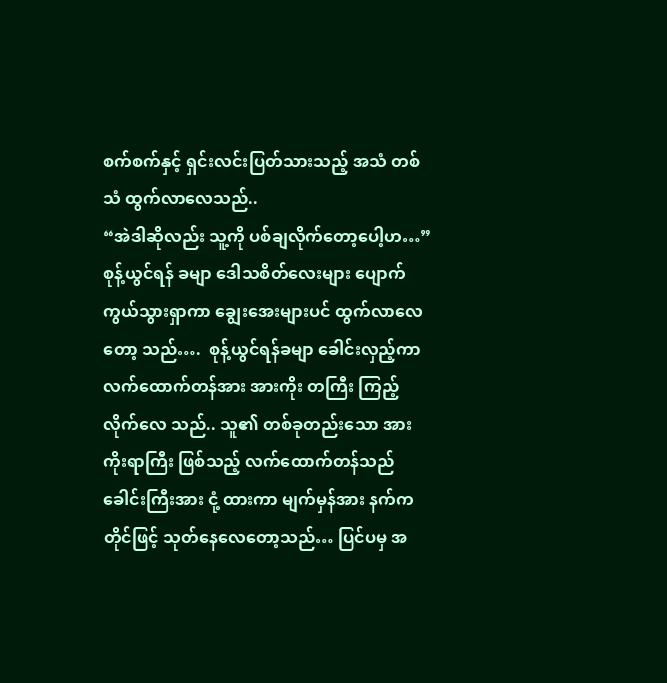စက်စက်နှင့် ရှင်းလင်းပြတ်သားသည့် အသံ တစ်သံ ထွက်လာလေသည်..
“အဲဒါဆိုလည်း သူ့ကို ပစ်ချလိုက်တော့ပေါ့ဟ…”
စုန့်ယွင်ရန် ခမျာ ဒေါသစိတ်လေးများ ပျောက်ကွယ်သွားရှာကာ ချွေးအေးများပင် ထွက်လာလေတော့ သည်….  စုန့်ယွင်ရန်ခမျာ ခေါင်းလှည့်ကာ လက်ထောက်တန်အား အားကိုး တကြီး ကြည့်လိုက်လေ သည်.. သူ၏ တစ်ခုတည်းသော အားကိုးရာကြီး ဖြစ်သည့် လက်ထောက်တန်သည် ခေါင်းကြီးအား ငုံ့ ထားကာ မျက်မှန်အား နက်ကတိုင်ဖြင့် သုတ်နေလေတော့သည်… ပြင်ပမှ အ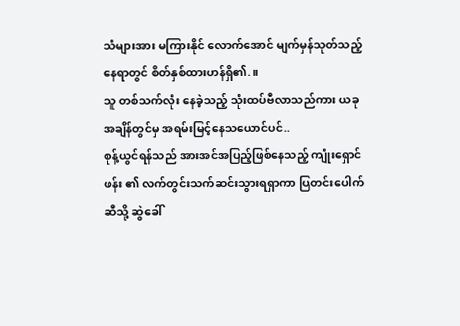သံများအား မကြားနိုင် လောက်အောင် မျက်မှန်သုတ်သည့် နေရာတွင် စိတ်နှစ်ထားဟန်ရှိ၏.။
သူ တစ်သက်လုံး နေခဲ့သည့် သုံးထပ်ဗီလာသည်ကား ယခုအချိန်တွင်မှ အရမ်းမြင့်နေသယောင်ပင်..
စုန့်ယွင်ရန်သည် အားအင်အပြည့်ဖြစ်နေသည့် ကျုံးရှောင်ဖန်း ၏ လက်တွင်းသက်ဆင်းသွားရရှာကာ ပြတင်းပေါက်ဆီသို့ ဆွဲခေါ်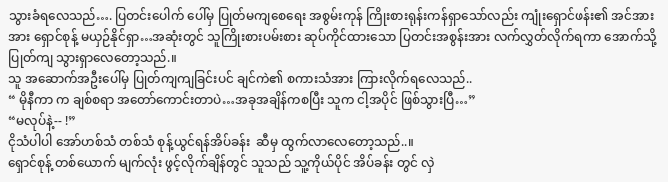သွားခံရလေသည်…. ပြတင်းပေါက် ပေါ်မှ ပြုတ်မကျစေရေး အစွမ်းကုန် ကြိုးစားရုန်းကန်ရှာသော်လည်း ကျုံးရှောင်ဖန်း၏ အင်အားအား ရှောင်စုန့် မယှဉ်နိုင်ရှာ…အဆုံးတွင် သူကြိုးစားပမ်းစား ဆုပ်ကိုင်ထားသော ပြတင်းအစွန်းအား လက်လွှတ်လိုက်ရကာ အောက်သို့ ပြုတ်ကျ သွားရှာလေတော့သည်.။
သူ အဆောက်အဦးပေါ်မှ ပြုတ်ကျကျခြင်းပင် ချင်ကဲ၏ စကားသံအား ကြားလိုက်ရလေသည်..
“ မိုနီကာ က ချစ်စရာ အတော်ကောင်းတာပဲ…အခုအချိန်ကစပြီး သူက ငါ့အပိုင် ဖြစ်သွားပြီ…”
“မလုပ်နဲ့-- !”
ငိုသံပါပါ အော်ဟစ်သံ တစ်သံ စုန့်ယွင်ရန်အိပ်ခန်း  ဆီမှ ထွက်လာလေတော့သည်..။
ရှောင်စုန့် တစ်ယောက် မျက်လုံး ဖွင့်လိုက်ချိန်တွင် သူသည် သူ့ကိုယ်ပိုင် အိပ်ခန်း တွင် လှဲ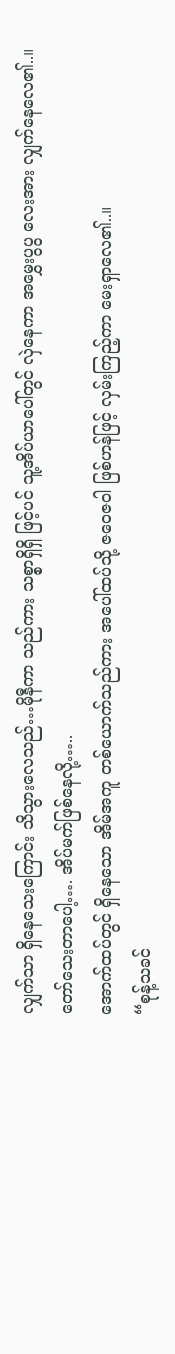လျှက်သာ ရှိနေသေးကြောင်း သိသွားလေသည်…မိုနီကာ သည်ကား သစ္စာရှိရှိ ဖြင့်ပင် သူ့အိပ်ယာပေါ်တွင် လှဲနေကာ အမွှေးပွပွ လေးအား လျှက်နေလေ၏..။
တော်သေးတာပေါ့…. အိပ်မက်ဖြစ်နေလို့…..
အောက်ထပ်တွင် ရှိနေသော အိမ်အကူ တစ်ယောက်သည်ကား အပေါ်ထပ်သို့ ဇဝေဇဝါ ဖြစ်ဟန်ဖြင့် လှမ်းကြည့်ကာ မေးရှာလေ၏..။
“စုန့်သခင်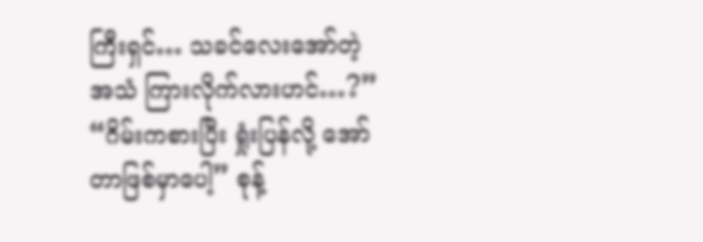ကြီးရှင်… သခင်လေးအော်တဲ့အသံ ကြားလိုက်လားဟင်…?”
“ဂိမ်းကစားပြီး ရှုံးပြန်လို့ အော်တာဖြစ်မှာပေါ့” စုန့်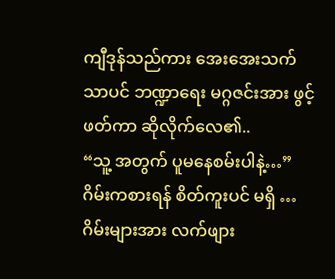ကျီဒုန်သည်ကား အေးအေးသက်သာပင် ဘဏ္ဍာရေး မဂ္ဂဇင်းအား ဖွင့်ဖတ်ကာ ဆိုလိုက်လေ၏..
“သူ့ အတွက် ပူမနေစမ်းပါနဲ့…”
ဂိမ်းကစားရန် စိတ်ကူးပင် မရှိ …ဂိမ်းများအား လက်ဖျား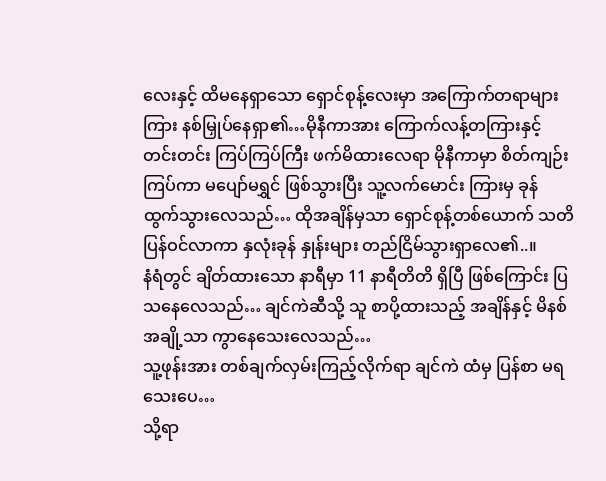လေးနှင့် ထိမနေရှာသော ရှောင်စုန့်လေးမှာ အကြောက်တရာများကြား နစ်မြှုပ်နေရှာ၏…မိုနီကာအား ကြောက်လန့်တကြားနှင့် တင်းတင်း ကြပ်ကြပ်ကြီး ဖက်မိထားလေရာ မိုနီကာမှာ စိတ်ကျဉ်းကြပ်ကာ မပျော်မရွှင် ဖြစ်သွားပြီး သူ့လက်မောင်း ကြားမှ ခုန်ထွက်သွားလေသည်… ထိုအချိန်မှသာ ရှောင်စုန့်တစ်ယောက် သတိပြန်ဝင်လာကာ နှလုံးခုန် နှုန်းများ တည်ငြိမ်သွားရှာလေ၏..။
နံရံတွင် ချိတ်ထားသော နာရီမှာ 11 နာရီတိတိ ရှိပြီ ဖြစ်ကြောင်း ပြသနေလေသည်… ချင်ကဲဆီသို့ သူ စာပို့ထားသည့် အချိန်နှင့် မိနစ်အချို့သာ ကွာနေသေးလေသည်…
သူ့ဖုန်းအား တစ်ချက်လှမ်းကြည့်လိုက်ရာ ချင်ကဲ ထံမှ ပြန်စာ မရသေးပေ…
သို့ရာ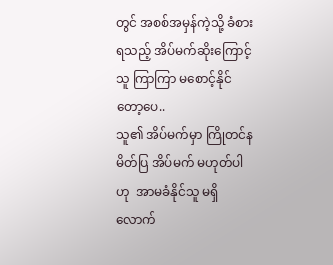တွင် အစစ်အမှန်ကဲ့သို့ ခံစားရသည့် အိပ်မက်ဆိုးကြောင့် သူ ကြာကြာ မစောင့်နိုင်တော့ပေ..
သူ၏ အိပ်မက်မှာ ကြိုတင်နမိတ်ပြ အိပ်မက် မဟုတ်ပါဟု  အာမခံနိုင်သူ မရှိလောက်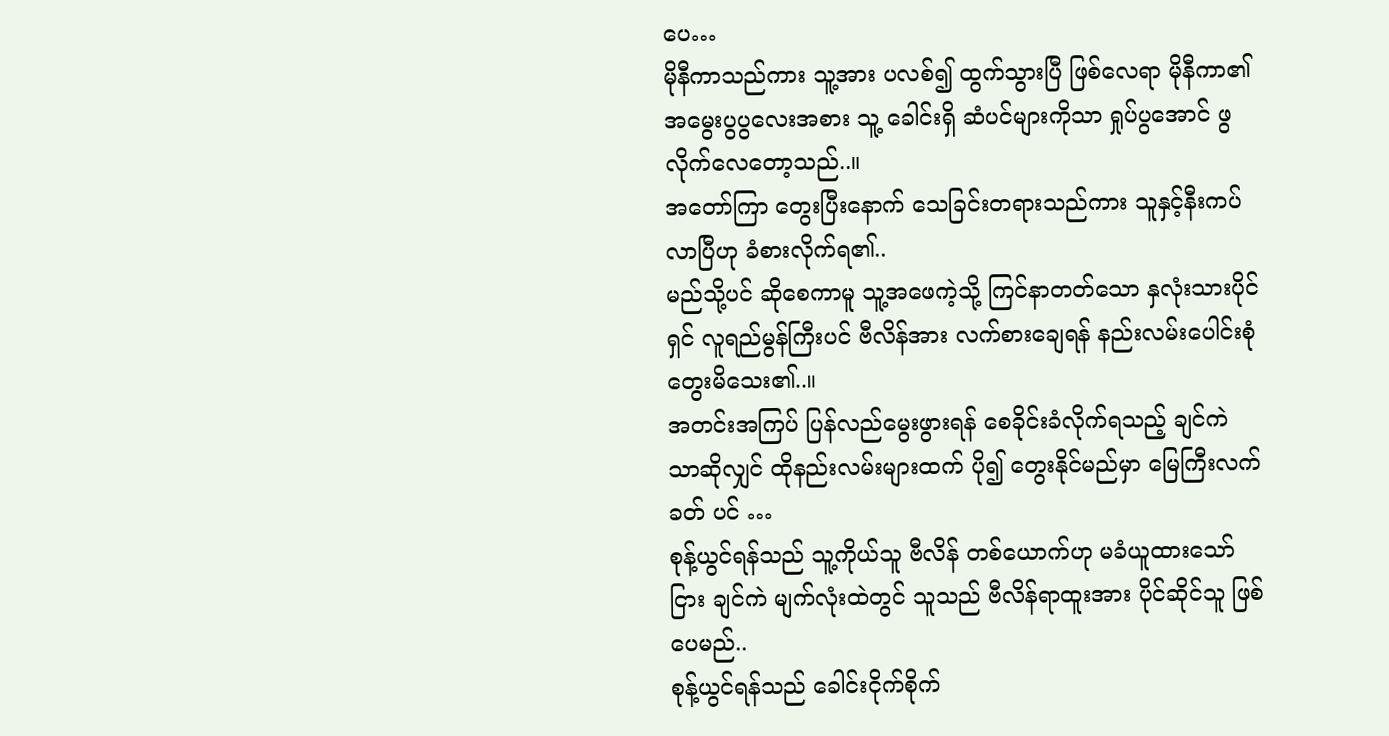ပေ…
မိုနီကာသည်ကား သူ့အား ပလစ်၍ ထွက်သွားပြီ ဖြစ်လေရာ မိုနီကာ၏ အမွေးပွပွလေးအစား သူ့ ခေါင်းရှိ ဆံပင်များကိုသာ ရှုပ်ပွအောင် ဖွလိုက်လေတော့သည်..။
အတော်ကြာ တွေးပြီးနောက် သေခြင်းတရားသည်ကား သူနှင့်နီးကပ်လာပြီဟု ခံစားလိုက်ရ၏..
မည်သို့ပင် ဆိုစေကာမူ သူ့အဖေကဲ့သို့ ကြင်နာတတ်သော နှလုံးသားပိုင်ရှင် လူရည်မွန်ကြီးပင် ဗီလိန်အား လက်စားချေရန် နည်းလမ်းပေါင်းစုံ တွေးမိသေး၏..။
အတင်းအကြပ် ပြန်လည်မွေးဖွားရန် စေခိုင်းခံလိုက်ရသည့် ချင်ကဲ သာဆိုလျှင် ထိုနည်းလမ်းများထက် ပို၍ တွေးနိုင်မည်မှာ မြေကြီးလက်ခတ် ပင် …
စုန့်ယွင်ရန်သည် သူ့ကိုယ်သူ ဗီလိန် တစ်ယောက်ဟု မခံယူထားသော်ငြား ချင်ကဲ မျက်လုံးထဲတွင် သူသည် ဗီလိန်ရာထူးအား ပိုင်ဆိုင်သူ ဖြစ်ပေမည်..
စုန့်ယွင်ရန်သည် ခေါင်းငိုက်စိုက်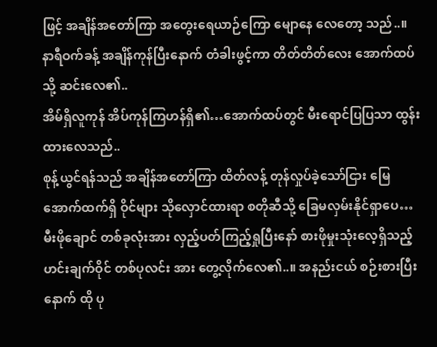ဖြင့် အချိန်အတော်ကြာ အတွေးရေယာဉ်ကြော မျောနေ လေတော့ သည်..။
နာရီဝက်ခန့် အချိန်ကုန်ပြီးနောက် တံခါးဖွင့်ကာ တိတ်တိတ်လေး အောက်ထပ်သို့ ဆင်းလေ၏..
အိမ်ရှိလူကုန် အိပ်ကုန်ကြဟန်ရှိ၏…အောက်ထပ်တွင် မီးရောင်ပြပြသာ ထွန်းထားလေသည်..
စုန့်ယွင်ရန်သည် အချိန်အတော်ကြာ ထိတ်လန့် တုန်လှုပ်ခဲ့သော်ငြား မြေအောက်ထက်ရှိ ဝိုင်များ သိုလှောင်ထားရာ စတိုဆီသို့ ခြေမလှမ်းနိုင်ရှာပေ…
မီးဖိုချောင် တစ်ခုလုံးအား လှည့်ပတ်ကြည့်ရှုပြီးနော် စားဖိုမှုးသုံးလေ့ရှိသည့် ဟင်းချက်ဝိုင် တစ်ပုလင်း အား တွေ့လိုက်လေ၏..။ အနည်းငယ် စဉ်းစားပြီးနောက် ထို ပု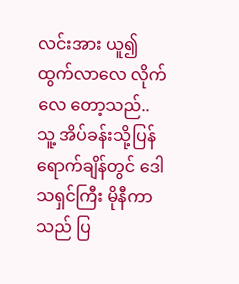လင်းအား ယူ၍ ထွက်လာလေ လိုက်လေ တော့သည်..
သူ့ အိပ်ခန်းသို့ပြန်ရောက်ချိန်တွင် ဒေါသရှင်ကြီး မိုနီကာသည် ပြ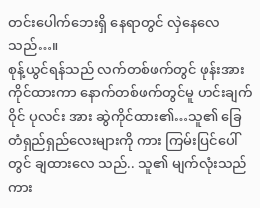တင်းပေါက်ဘေးရှိ နေရာတွင် လှဲနေလေသည်…။
စုန့်ယွင်ရန်သည် လက်တစ်ဖက်တွင် ဖုန်းအား ကိုင်ထားကာ နောက်တစ်ဖက်တွင်မူ ဟင်းချက်ဝိုင် ပုလင်း အား ဆွဲကိုင်ထား၏…သူ၏ ခြေတံရှည်ရှည်လေးများကို ကား ကြမ်းပြင်ပေါ်တွင် ချထားလေ သည်.. သူ၏ မျက်လုံးသည်ကား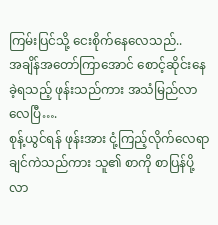ကြမ်းပြင်သို့ ငေးစိုက်နေလေသည်..
အချိန်အတော်ကြာအောင် စောင့်ဆိုင်းနေခဲ့ရသည့် ဖုန်းသည်ကား အသံမြည်လာလေပြီ….
စုန့်ယွင်ရန် ဖုန်းအား ငုံ့ကြည့်လိုက်လေရာ ချင်ကဲသည်ကား သူ၏ စာကို စာပြန်ပို့လာ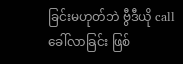ခြင်းမဟုတ်ဘဲ ဗွီဒီယို call ခေါ်လာခြင်း ဖြစ်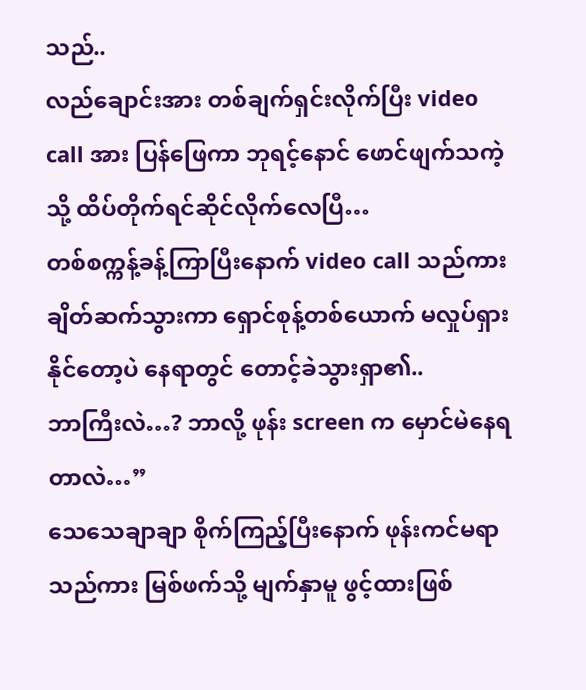သည်..
လည်ချောင်းအား တစ်ချက်ရှင်းလိုက်ပြီး video call အား ပြန်ဖြေကာ ဘုရင့်နောင် ဖောင်ဖျက်သကဲ့သို့ ထိပ်တိုက်ရင်ဆိုင်လိုက်လေပြီ…
တစ်စက္ကန့်ခန့်ကြာပြီးနောက် video call သည်ကား ချိတ်ဆက်သွားကာ ရှောင်စုန့်တစ်ယောက် မလှုပ်ရှားနိုင်တော့ပဲ နေရာတွင် တောင့်ခဲသွားရှာ၏..
ဘာကြီးလဲ…? ဘာလို့ ဖုန်း screen က မှောင်မဲနေရတာလဲ…”
သေသေချာချာ စိုက်ကြည့်ပြီးနောက် ဖုန်းကင်မရာသည်ကား မြစ်ဖက်သို့ မျက်နှာမူ ဖွင့်ထားဖြစ်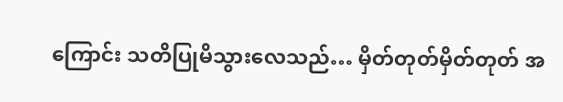ကြောင်း သတိပြုမိသွားလေသည်… မှိတ်တုတ်မှိတ်တုတ် အ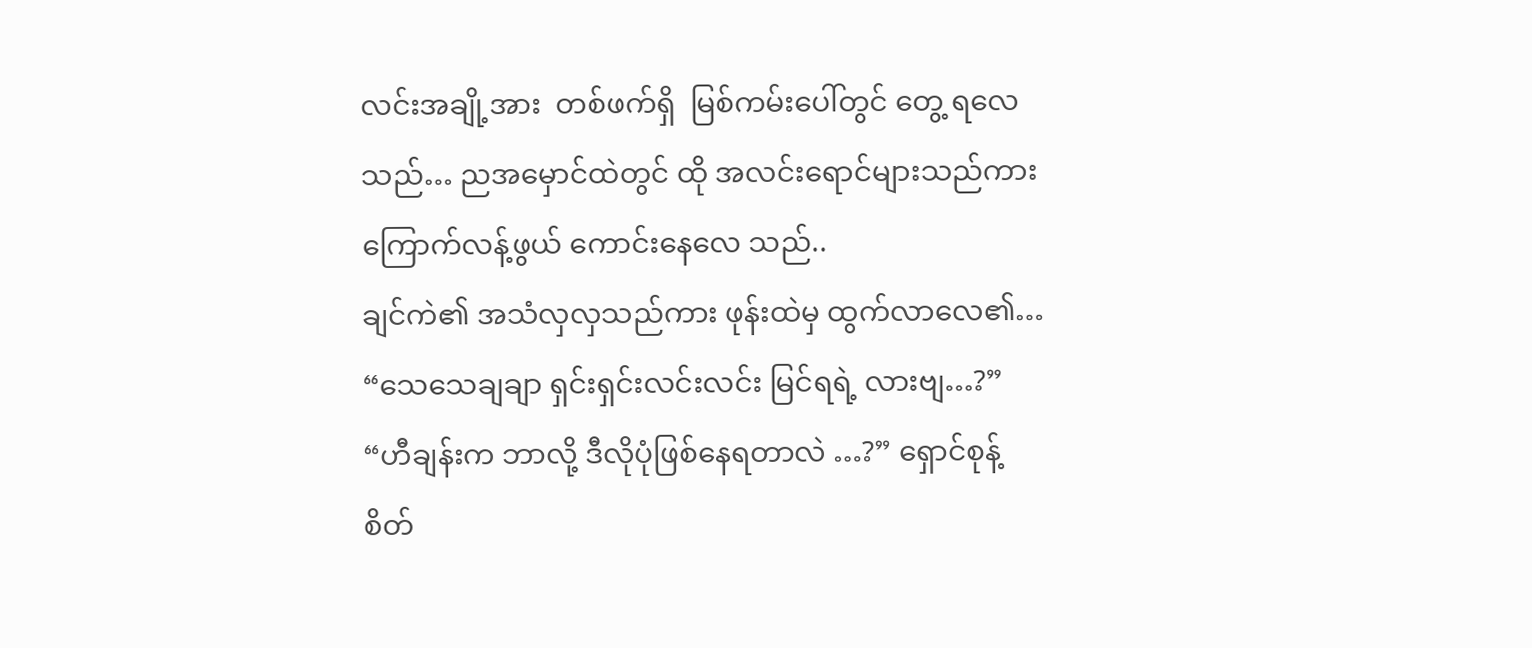လင်းအချို့အား  တစ်ဖက်ရှိ  မြစ်ကမ်းပေါ်တွင် တွေ့ ရလေသည်… ညအမှောင်ထဲတွင် ထို အလင်းရောင်များသည်ကား ကြောက်လန့်ဖွယ် ကောင်းနေလေ သည်..
ချင်ကဲ၏ အသံလှလှသည်ကား ဖုန်းထဲမှ ထွက်လာလေ၏… “သေသေချချာ ရှင်းရှင်းလင်းလင်း မြင်ရရဲ့ လားဗျ…?”
“ဟီချန်းက ဘာလို့ ဒီလိုပုံဖြစ်နေရတာလဲ …?” ရှောင်စုန့် စိတ်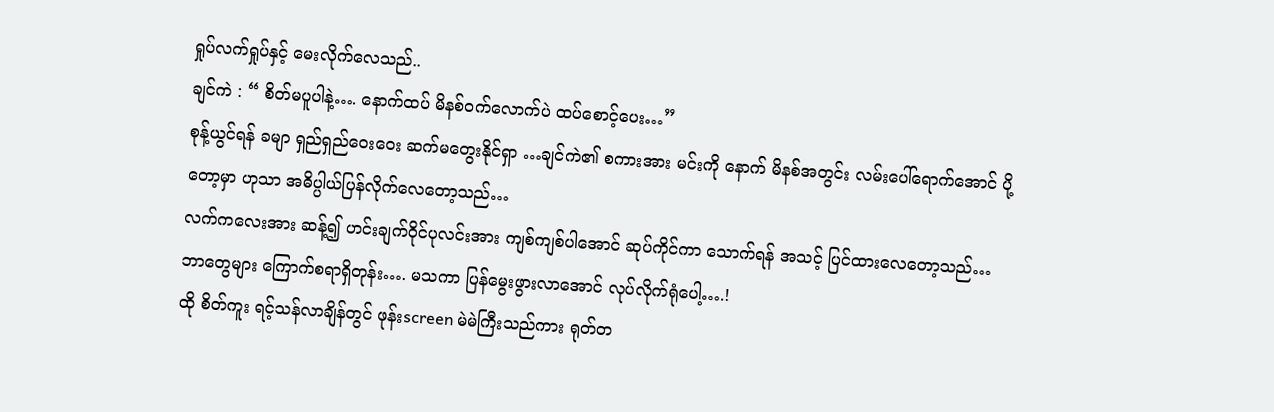ရှုပ်လက်ရှုပ်နှင့် မေးလိုက်လေသည်..
ချင်ကဲ : “ စိတ်မပူပါနဲ့…. နောက်ထပ် မိနစ်ဝက်လောက်ပဲ ထပ်စောင့်ပေး…”
စုန့်ယွင်ရန် ခမျာ ရှည်ရှည်ဝေးဝေး ဆက်မတွေးနိုင်ရှာ …ချင်ကဲ၏ စကားအား မင်းကို နောက် မိနစ်အတွင်း လမ်းပေါ်ရောက်အောင် ပို့တော့မှာ ဟုသာ အဓိပ္ပါယ်ပြန်လိုက်လေတော့သည်…
လက်ကလေးအား ဆန့်၍ ဟင်းချက်ဝိုင်ပုလင်းအား ကျစ်ကျစ်ပါအောင် ဆုပ်ကိုင်ကာ သောက်ရန် အသင့် ပြင်ထားလေတော့သည်…
ဘာတွေများ ကြောက်စရာရှိတုန်း…. မသကာ ပြန်မွေးဖွားလာအောင် လုပ်လိုက်ရုံပေါ့….!
ထို စိတ်ကူး ရင့်သန်လာချိန်တွင် ဖုန်းscreen မဲမဲကြီးသည်ကား ရုတ်တ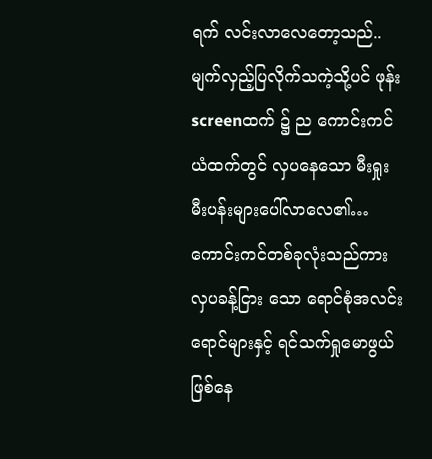ရက် လင်းလာလေတော့သည်..
မျက်လှည့်ပြလိုက်သကဲ့သို့ပင် ဖုန်းscreenထက် ၌ ည ကောင်းကင်ယံထက်တွင် လှပနေသော မီးရှုးမီးပန်းများပေါ်လာလေ၏… ကောင်းကင်တစ်ခုလုံးသည်ကား လှပခန့်ငြား သော ရောင်စုံအလင်းရောင်များနှင့် ရင်သက်ရှုမောဖွယ် ဖြစ်နေ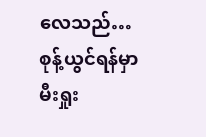လေသည်…
စုန့်ယွင်ရန်မှာ မီးရှုး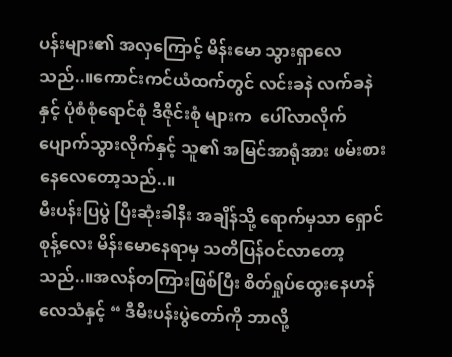ပန်းများ၏ အလှကြောင့် မိန်းမော သွားရှာလေသည်..။ကောင်းကင်ယံထက်တွင် လင်းခနဲ လက်ခနဲနှင့် ပုံစံစုံရောင်စုံ ဒီဇိုင်းစုံ များက  ပေါ်လာလိုက် ပျောက်သွားလိုက်နှင့် သူ၏ အမြင်အာရုံအား ဖမ်းစားနေလေတော့သည်..။
မီးပန်းပြပွဲ ပြီးဆုံးခါနီး အချိန်သို့ ရောက်မှသာ ရှောင်စုန့်လေး မိန်းမောနေရာမှ သတိပြန်ဝင်လာတော့ သည်..။အလန်တကြားဖြစ်ပြီး စိတ်ရှုပ်ထွေးနေဟန်လေသံနှင့် “ ဒီမီးပန်းပွဲတော်ကို ဘာလို့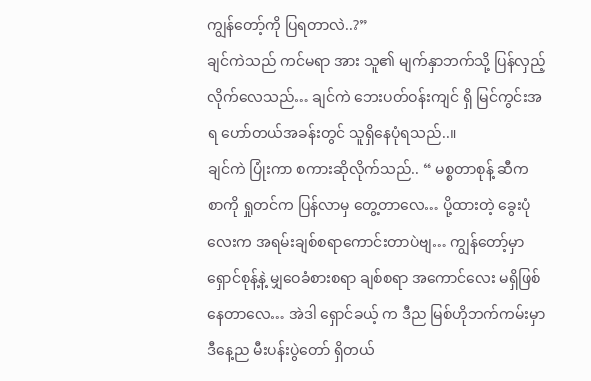ကျွန်တော့်ကို ပြရတာလဲ..?”
ချင်ကဲသည် ကင်မရာ အား သူ၏ မျက်နှာဘက်သို့ ပြန်လှည့်လိုက်လေသည်… ချင်ကဲ ဘေးပတ်ဝန်းကျင် ရှိ မြင်ကွင်းအရ ဟော်တယ်အခန်းတွင် သူရှိနေပုံရသည်..။
ချင်ကဲ ပြုံးကာ စကားဆိုလိုက်သည်.. “ မစ္စတာစုန့် ဆီက စာကို ရှုတင်က ပြန်လာမှ တွေ့တာလေ… ပို့ထားတဲ့ ခွေးပုံလေးက အရမ်းချစ်စရာကောင်းတာပဲဗျ… ကျွန်တော့်မှာ ရှောင်စုန့်နဲ့ မျှဝေခံစားစရာ ချစ်စရာ အကောင်လေး မရှိဖြစ်နေတာလေ… အဲဒါ ရှောင်ခယ့် က ဒီည မြစ်ဟိုဘက်ကမ်းမှာ ဒီနေ့ည မီးပန်းပွဲတော် ရှိတယ်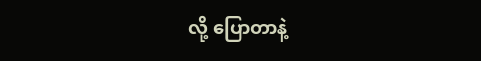လို့ ပြောတာနဲ့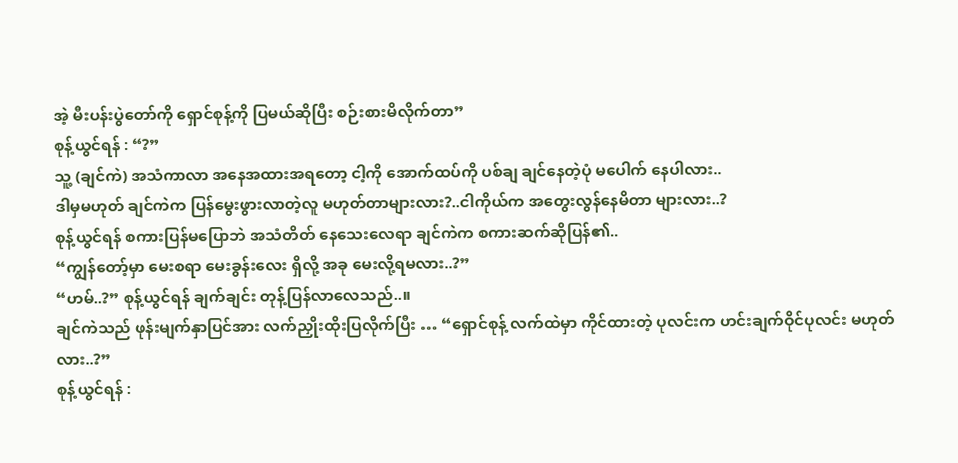အဲ့ မီးပန်းပွဲတော်ကို ရှောင်စုန့်ကို ပြမယ်ဆိုပြီး စဉ်းစားမိလိုက်တာ”
စုန့်ယွင်ရန် : “?”
သူ့ (ချင်ကဲ) အသံကာလာ အနေအထားအရတော့ ငါ့ကို အောက်ထပ်ကို ပစ်ချ ချင်နေတဲ့ပုံ မပေါက် နေပါလား..
ဒါမှမဟုတ် ချင်ကဲက ပြန်မွေးဖွားလာတဲ့လူ မဟုတ်တာများလား?..ငါကိုယ်က အတွေးလွန်နေမိတာ များလား..?
စုန့်ယွင်ရန် စကားပြန်မပြောဘဲ အသံတိတ် နေသေးလေရာ ချင်ကဲက စကားဆက်ဆိုပြန်၏..
“ကျွန်တော့်မှာ မေးစရာ မေးခွန်းလေး ရှိလို့ အခု မေးလို့ရမလား..?”
“ဟမ်..?” စုန့်ယွင်ရန် ချက်ချင်း တုန့်ပြန်လာလေသည်..။
ချင်ကဲသည် ဖုန်းမျက်နှာပြင်အား လက်ညှိုးထိုးပြလိုက်ပြီး … “ရှောင်စုန့် လက်ထဲမှာ ကိုင်ထားတဲ့ ပုလင်းက ဟင်းချက်ဝိုင်ပုလင်း မဟုတ်လား..?”
စုန့်ယွင်ရန် :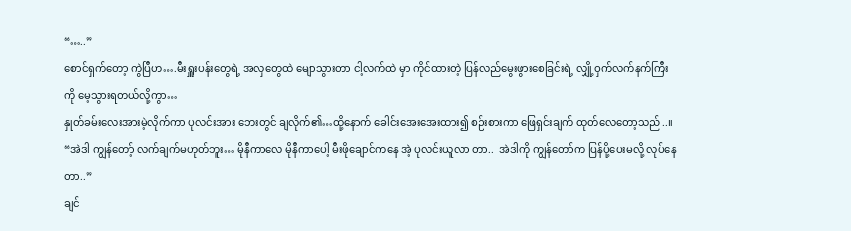“…..”
စောင်ရှက်တော့ ကွဲပြီဟ….မီးရှူးပန်းတွေရဲ့ အလှတွေထဲ မျောသွားတာ ငါ့လက်ထဲ မှာ ကိုင်ထားတဲ့ ပြန်လည်မွေးဖွားစေခြင်းရဲ့ လျှို့ဝှက်လက်နက်ကြီး ကို မေ့သွားရတယ်လို့ကွာ…
နှုတ်ခမ်းလေးအားမဲ့လိုက်ကာ ပုလင်းအား ဘေးတွင် ချလိုက်၏…ထို့နောက် ခေါင်းအေးအေးထား၍ စဉ်းစားကာ ဖြေရှင်းချက် ထုတ်လေတော့သည်..။
“အဲဒါ ကျွန်တော့် လက်ချက်မဟုတ်ဘူး… မိုနီကာလေ မိုနီကာပေါ့ မီးဖိုချောင်ကနေ အဲ့ ပုလင်းယူလာ တာ..  အဲဒါကို ကျွန်တော်က ပြန်ပို့ပေးမလို့ လုပ်နေတာ..”
ချင်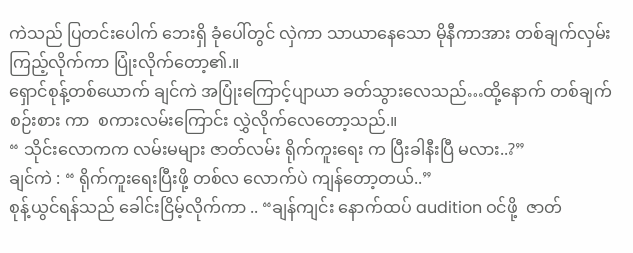ကဲသည် ပြတင်းပေါက် ဘေးရှိ ခုံပေါ်တွင် လှဲကာ သာယာနေသော မိုနီကာအား တစ်ချက်လှမ်း ကြည့်လိုက်ကာ ပြုံးလိုက်တော့၏.။
ရှောင်စုန့်တစ်ယောက် ချင်ကဲ အပြုံးကြောင့်ပျာယာ ခတ်သွားလေသည်…ထို့နောက် တစ်ချက်စဉ်းစား ကာ  စကားလမ်းကြောင်း လွှဲလိုက်လေတော့သည်.။
“ သိုင်းလောကက လမ်းမများ ဇာတ်လမ်း ရိုက်ကူးရေး က ပြီးခါနီးပြီ မလား..?”
ချင်ကဲ : “ ရိုက်ကူးရေးပြီးဖို့ တစ်လ လောက်ပဲ ကျန်တော့တယ်..”
စုန့်ယွင်ရန်သည် ခေါင်းငြိမ့်လိုက်ကာ .. “ချန်ကျင်း နောက်ထပ် audition ဝင်ဖို့  ဇာတ်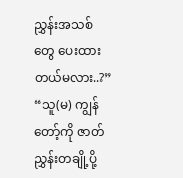ညွှန်းအသစ်တွေ ပေးထားတယ်မလား..?”
“သူ(မ) ကျွန်တော့်ကို ဇာတ်ညွှန်းတချို့ပို့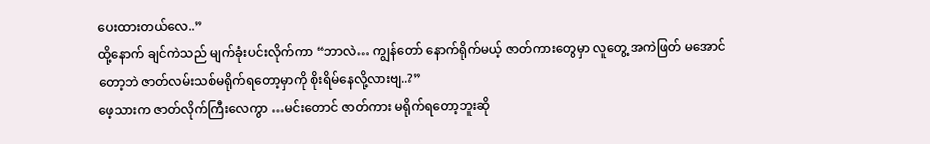ပေးထားတယ်လေ..”
ထို့နောက် ချင်ကဲသည် မျက်ခုံးပင်းလိုက်ကာ “ဘာလဲ… ကျွန်တော် နောက်ရိုက်မယ့် ဇာတ်ကားတွေမှာ လူတွေ့ အကဲဖြတ် မအောင်တော့ဘဲ ဇာတ်လမ်းသစ်မရိုက်ရတော့မှာကို စိုးရိမ်နေလို့လားဗျ..?”
ဖေ့သားက ဇာတ်လိုက်ကြီးလေကွာ …မင်းတောင် ဇာတ်ကား မရိုက်ရတော့ဘူးဆို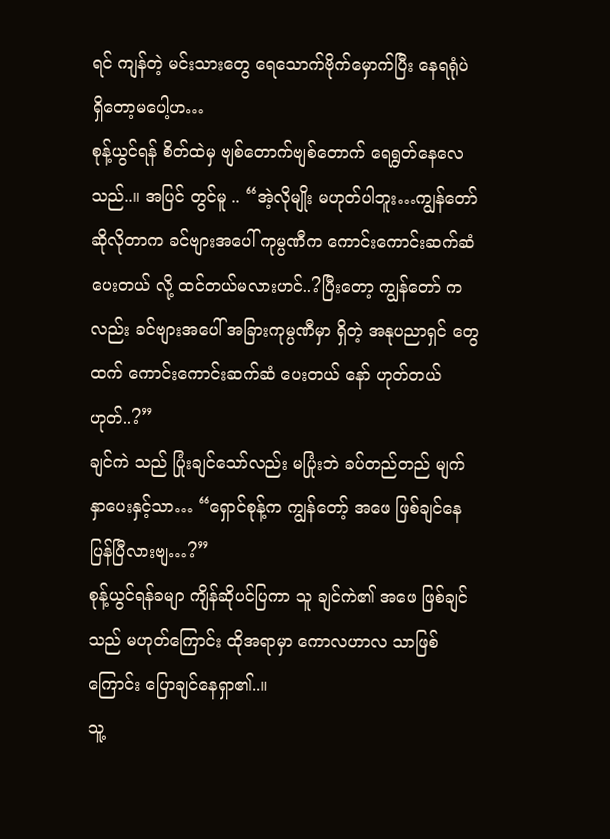ရင် ကျန်တဲ့ မင်းသားတွေ ရေသောက်ဗိုက်မှောက်ပြီး နေရရုံပဲ ရှိတော့မပေါ့ဟ…
စုန့်ယွင်ရန် စိတ်ထဲမှ ဗျစ်တောက်ဗျစ်တောက် ရေရွတ်နေလေသည်..။ အပြင် တွင်မူ .. “အဲ့လိုမျိုး မဟုတ်ပါဘူး…ကျွန်တော် ဆိုလိုတာက ခင်ဗျားအပေါ် ကုမ္ပဏီက ကောင်းကောင်းဆက်ဆံပေးတယ် လို့ ထင်တယ်မလားဟင်..?ပြီးတော့ ကျွန်တော် ကလည်း ခင်ဗျားအပေါ် အခြားကုမ္ပဏီမှာ ရှိတဲ့ အနုပညာရှင် တွေထက် ကောင်းကောင်းဆက်ဆံ ပေးတယ် နော် ဟုတ်တယ်ဟုတ်..?”
ချင်ကဲ သည် ပြုံးချင်သော်လည်း မပြုံးဘဲ ခပ်တည်တည် မျက်နှာပေးနှင့်သာ… “ရှောင်စုန့်က ကျွန်တော့် အဖေ ဖြစ်ချင်နေပြန်ပြီလားဗျ…?”
စုန့်ယွင်ရန်ခမျာ ကျိန်ဆိုပင်ပြကာ သူ ချင်ကဲ၏ အဖေ ဖြစ်ချင်သည် မဟုတ်ကြောင်း ထိုအရာမှာ ကောလဟာလ သာဖြစ်ကြောင်း ပြောချင်နေရှာ၏..။
သူ့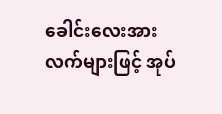ခေါင်းလေးအား လက်များဖြင့် အုပ်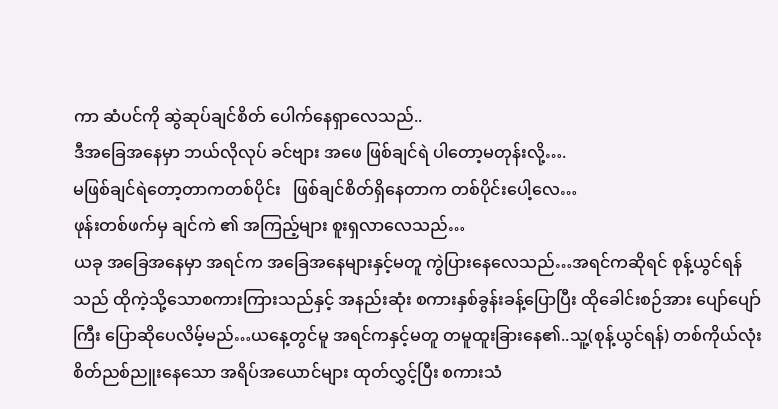ကာ ဆံပင်ကို ဆွဲဆုပ်ချင်စိတ် ပေါက်နေရှာလေသည်..
ဒီအခြေအနေမှာ ဘယ်လိုလုပ် ခင်ဗျား အဖေ ဖြစ်ချင်ရဲ ပါတော့မတုန်းလို့….
မဖြစ်ချင်ရဲတော့တာကတစ်ပိုင်း   ဖြစ်ချင်စိတ်ရှိနေတာက တစ်ပိုင်းပေါ့လေ…
ဖုန်းတစ်ဖက်မှ ချင်ကဲ ၏ အကြည့်များ စူးရှလာလေသည်…
ယခု အခြေအနေမှာ အရင်က အခြေအနေများနှင့်မတူ ကွဲပြားနေလေသည်…အရင်ကဆိုရင် စုန့်ယွင်ရန်သည် ထိုကဲ့သို့သောစကားကြားသည်နှင့် အနည်းဆုံး စကားနှစ်ခွန်းခန့်ပြောပြီး ထိုခေါင်းစဉ်အား ပျော်ပျော် ကြီး ပြောဆိုပေလိမ့်မည်…ယနေ့တွင်မူ အရင်ကနှင့်မတူ တမူထူးခြားနေ၏..သူ့(စုန့်ယွင်ရန်) တစ်ကိုယ်လုံး စိတ်ညစ်ညူးနေသော အရိပ်အယောင်များ ထုတ်လွှင့်ပြီး စကားသံ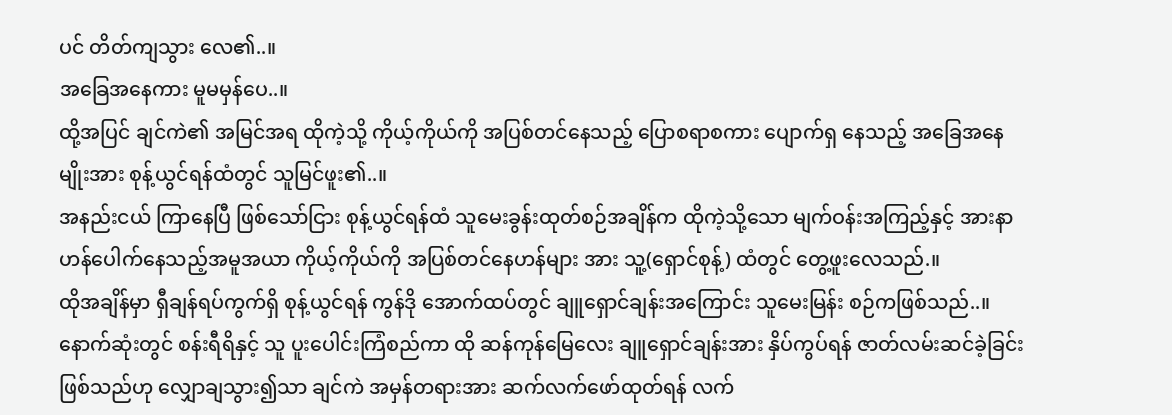ပင် တိတ်ကျသွား လေ၏..။
အခြေအနေကား မူမမှန်ပေ..။
ထို့အပြင် ချင်ကဲ၏ အမြင်အရ ထိုကဲ့သို့ ကိုယ့်ကိုယ်ကို အပြစ်တင်နေသည့် ပြောစရာစကား ပျောက်ရှ နေသည့် အခြေအနေမျိုးအား စုန့်ယွင်ရန်ထံတွင် သူမြင်ဖူး၏..။
အနည်းငယ် ကြာနေပြီ ဖြစ်သော်ငြား စုန့်ယွင်ရန်ထံ သူမေးခွန်းထုတ်စဉ်အချိန်က ထိုကဲ့သို့သော မျက်ဝန်းအကြည့်နှင့် အားနာဟန်ပေါက်နေသည့်အမူအယာ ကိုယ့်ကိုယ်ကို အပြစ်တင်နေဟန်များ အား သူ့(ရှောင်စုန့်) ထံတွင် တွေ့ဖူးလေသည်.။
ထိုအချိန်မှာ ရှီချန်ရပ်ကွက်ရှိ စုန့်ယွင်ရန် ကွန်ဒို အောက်ထပ်တွင် ချူရှောင်ချန်းအကြောင်း သူမေးမြန်း စဉ်ကဖြစ်သည်..။
နောက်ဆုံးတွင် စန်းရီရိနှင့် သူ ပူးပေါင်းကြံစည်ကာ ထို ဆန်ကုန်မြေလေး ချူရှောင်ချန်းအား နှိပ်ကွပ်ရန် ဇာတ်လမ်းဆင်ခဲ့ခြင်းဖြစ်သည်ဟု လျှောချသွား၍သာ ချင်ကဲ အမှန်တရားအား ဆက်လက်ဖော်ထုတ်ရန် လက်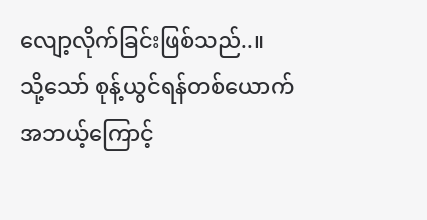လျော့လိုက်ခြင်းဖြစ်သည်..။
သို့သော် စုန့်ယွင်ရန်တစ်ယောက် အဘယ့်ကြောင့်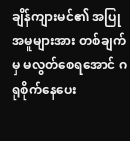ချိန်ကျားမင်၏ အပြုအမူများအား တစ်ချက်မှ မလွတ်စေရအောင် ဂရုစိုက်နေပေး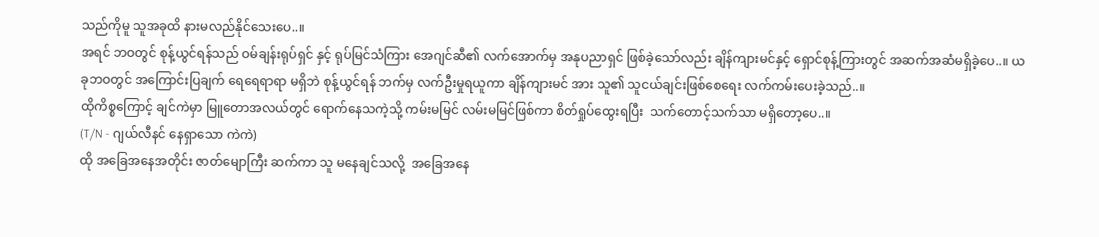သည်ကိုမူ သူအခုထိ နားမလည်နိုင်သေးပေ..။
အရင် ဘဝတွင် စုန့်ယွင်ရန်သည် ဝမ်ချန်းရုပ်ရှင် နှင့် ရုပ်မြင်သံကြား အေဂျင်ဆီ၏ လက်အောက်မှ အနုပညာရှင် ဖြစ်ခဲ့သော်လည်း ချိန်ကျားမင်နှင့် ရှောင်စုန့်ကြားတွင် အဆက်အဆံမရှိခဲ့ပေ..။ ယခုဘဝတွင် အကြောင်းပြချက် ရေရေရာရာ မရှိဘဲ စုန့်ယွင်ရန် ဘက်မှ လက်ဦးမှုရယူကာ ချိန်ကျားမင် အား သူ၏ သူငယ်ချင်းဖြစ်စေရေး လက်ကမ်းပေးခဲ့သည်..။
ထိုကိစ္စကြောင့် ချင်ကဲမှာ မြူတောအလယ်တွင် ရောက်နေသကဲ့သို့ ကမ်းမမြင် လမ်းမမြင်ဖြစ်ကာ စိတ်ရှုပ်ထွေးရပြီး  သက်တောင့်သက်သာ မရှိတော့ပေ..။
(T/N - ဂျယ်လီနင် နေရှာသော ကဲကဲ)
ထို အခြေအနေအတိုင်း ဇာတ်မျောကြီး ဆက်ကာ သူ မနေချင်သလို့  အခြေအနေ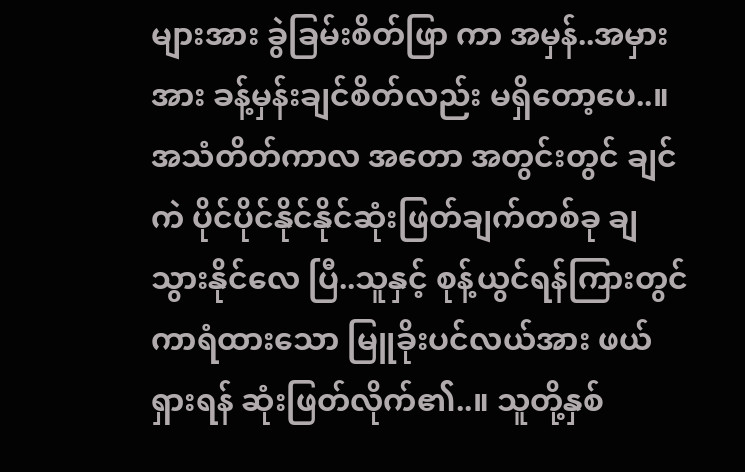များအား ခွဲခြမ်းစိတ်ဖြာ ကာ အမှန်..အမှားအား ခန့်မှန်းချင်စိတ်လည်း မရှိတော့ပေ..။
အသံတိတ်ကာလ အတော အတွင်းတွင် ချင်ကဲ ပိုင်ပိုင်နိုင်နိုင်ဆုံးဖြတ်ချက်တစ်ခု ချသွားနိုင်လေ ပြီ..သူနှင့် စုန့်ယွင်ရန်ကြားတွင်ကာရံထားသော မြူခိုးပင်လယ်အား ဖယ်ရှားရန် ဆုံးဖြတ်လိုက်၏..။ သူတို့နှစ်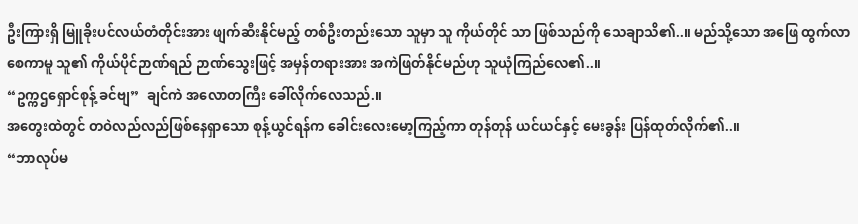ဦးကြားရှိ မြူခိုးပင်လယ်တံတိုင်းအား ဖျက်ဆီးနိုင်မည့် တစ်ဦးတည်းသော သူမှာ သူ ကိုယ်တိုင် သာ ဖြစ်သည်ကို သေချာသိ၏..။ မည်သို့သော အဖြေ ထွက်လာစေကာမူ သူ၏ ကိုယ်ပိုင်ဉာဏ်ရည် ဉာဏ်သွေးဖြင့် အမှန်တရားအား အကဲဖြတ်နိုင်မည်ဟု သူယုံကြည်လေ၏..။
“ဥက္ကဌရှောင်စုန့် ခင်ဗျ”  ချင်ကဲ အလောတကြီး ခေါ်လိုက်လေသည်.။
အတွေးထဲတွင် တဝဲလည်လည်ဖြစ်နေရှာသော စုန့်ယွင်ရန်က ခေါင်းလေးမော့ကြည့်ကာ တုန်တုန် ယင်ယင်နှင့် မေးခွန်း ပြန်ထုတ်လိုက်၏..။
“ဘာလုပ်မ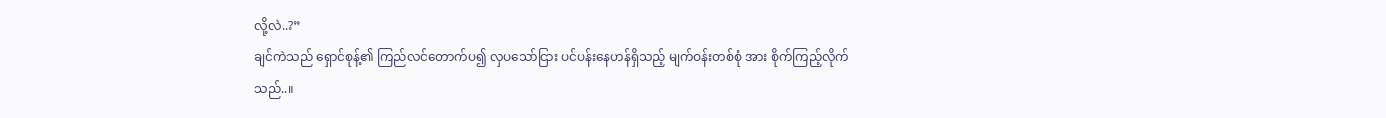လို့လဲ..?”
ချင်ကဲသည် ရှောင်စုန့်၏ ကြည်လင်တောက်ပ၍ လှပသော်ငြား ပင်ပန်းနေဟန်ရှိသည့် မျက်ဝန်းတစ်စုံ အား စိုက်ကြည့်လိုက်သည်..။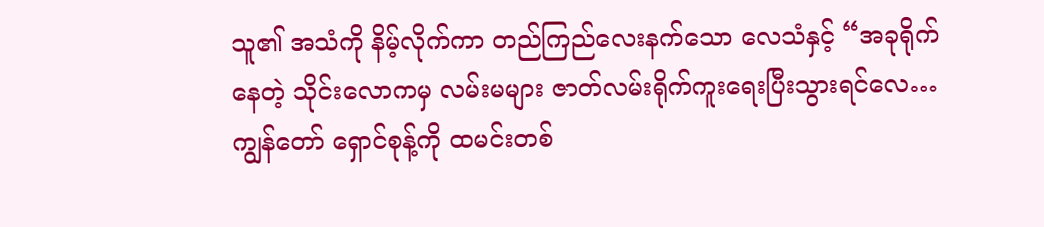သူ၏ အသံကို နိမ့်လိုက်ကာ တည်ကြည်လေးနက်သော လေသံနှင့် “အခုရိုက်နေတဲ့ သိုင်းလောကမှ လမ်းမများ ဇာတ်လမ်းရိုက်ကူးရေးပြီးသွားရင်လေ… ကျွန်တော် ရှောင်စုန့်ကို ထမင်းတစ်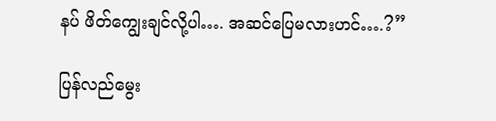နပ် ဖိတ်ကျွေးချင်လို့ပါ…. အဆင်ပြေမလားဟင်….?”

ပြန်လည်မွေး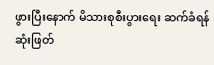ဖွားပြီးနောက် မိသားစုစီးပွားရေး ဆက်ခံရန် ဆုံးဖြတ်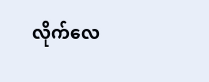လိုက်လေ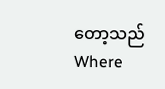တော့သည်Where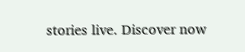stories live. Discover now